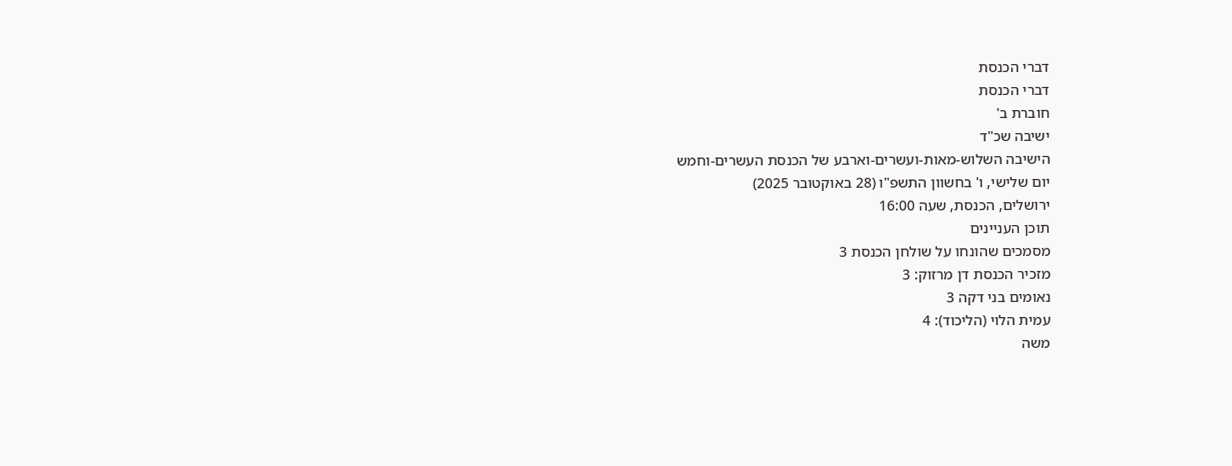דברי הכנסת
דברי הכנסת
חוברת ב'
ישיבה שכ"ד
הישיבה השלוש-מאות-ועשרים-וארבע של הכנסת העשרים-וחמש
יום שלישי, ו' בחשוון התשפ"ו (28 באוקטובר 2025)
ירושלים, הכנסת, שעה 16:00
תוכן העניינים
מסמכים שהונחו על שולחן הכנסת 3
מזכיר הכנסת דן מרזוק: 3
נאומים בני דקה 3
עמית הלוי (הליכוד): 4
משה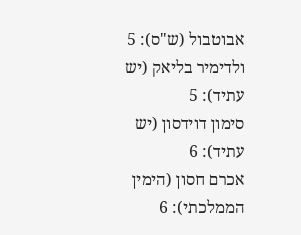אבוטבול (ש"ס): 5
ולדימיר בליאק (יש עתיד): 5
סימון דוידסון (יש עתיד): 6
אכרם חסון (הימין הממלכתי): 6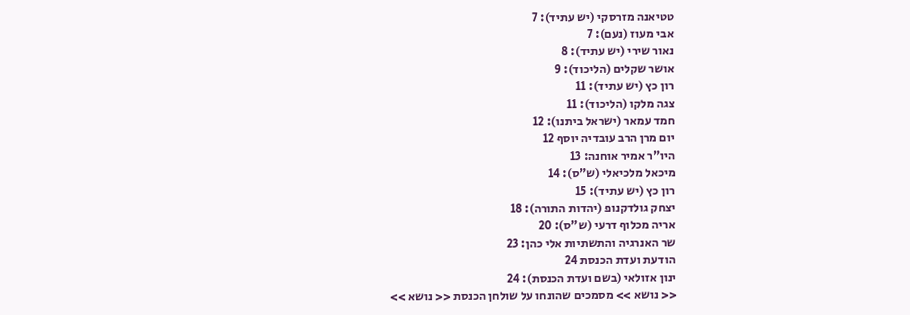טטיאנה מזרסקי (יש עתיד): 7
אבי מעוז (נעם): 7
נאור שירי (יש עתיד): 8
אושר שקלים (הליכוד): 9
רון כץ (יש עתיד): 11
צגה מלקו (הליכוד): 11
חמד עמאר (ישראל ביתנו): 12
יום מרן הרב עובדיה יוסף 12
היו"ר אמיר אוחנה: 13
מיכאל מלכיאלי (ש"ס): 14
רון כץ (יש עתיד): 15
יצחק גולדקנופ (יהדות התורה): 18
אריה מכלוף דרעי (ש"ס): 20
שר האנרגיה והתשתיות אלי כהן: 23
הודעת ועדת הכנסת 24
ינון אזולאי (בשם ועדת הכנסת): 24
<< נושא >> מסמכים שהונחו על שולחן הכנסת << נושא >>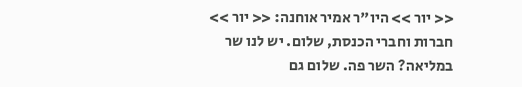<< יור >> היו"ר אמיר אוחנה: << יור >>
חברות וחברי הכנסת, שלום. יש לנו שר במליאה? השר פה. שלום גם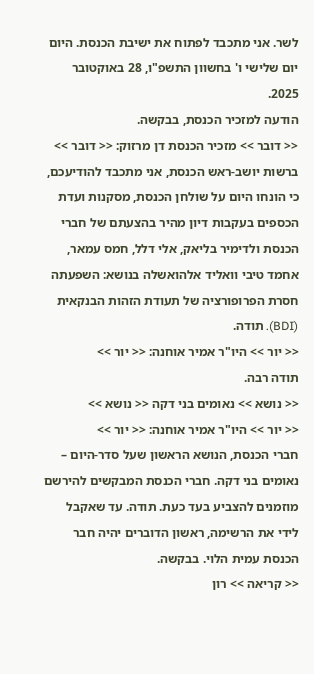לשר. אני מתכבד לפתוח את ישיבת הכנסת. היום יום שלישי ו' בחשוון התשפ"ו, 28 באוקטובר 2025.
הודעה למזכיר הכנסת, בבקשה.
<< דובר >> מזכיר הכנסת דן מרזוק: << דובר >>
ברשות יושב-ראש הכנסת, אני מתכבד להודיעכם, כי הונחו היום על שולחן הכנסת, מסקנות ועדת הכספים בעקבות דיון מהיר בהצעתם של חברי הכנסת ולדימיר בליאק, אלי דלל, חמס עמאר, אחמד טיבי וואליד אלהואשלה בנושא: השפעתה חסרת הפרופורציה של תעודת הזהות הבנקאית (BDI). תודה.
<< יור >> היו"ר אמיר אוחנה: << יור >>
תודה רבה.
<< נושא >> נאומים בני דקה << נושא >>
<< יור >> היו"ר אמיר אוחנה: << יור >>
חברי הכנסת, הנושא הראשון שעל סדר-היום – נאומים בני דקה. חברי הכנסת המבקשים להירשם מוזמנים להצביע בעד כעת. תודה. עד שאקבל לידי את הרשימה, ראשון הדוברים יהיה חבר הכנסת עמית הלוי. בבקשה.
<< קריאה >> רון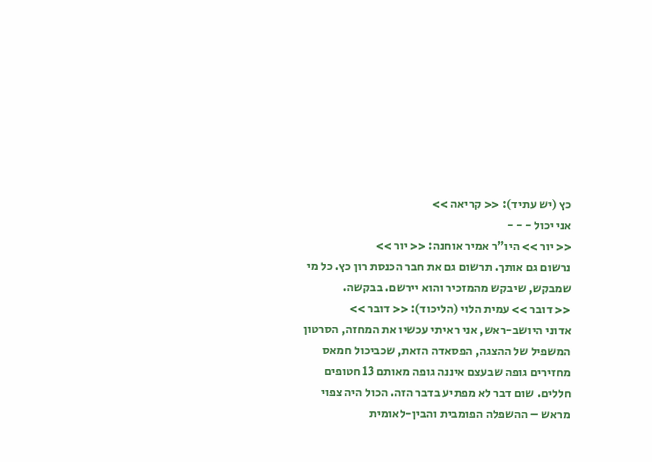כץ (יש עתיד): << קריאה >>
אני יכול - - -
<< יור >> היו"ר אמיר אוחנה: << יור >>
נרשום גם אותך. תרשום גם את חבר הכנסת רון כץ. כל מי שמבקש, שיבקש מהמזכיר והוא יירשם. בבקשה.
<< דובר >> עמית הלוי (הליכוד): << דובר >>
אדוני היושב-ראש, אני ראיתי עכשיו את המחזה, הסרטון המשפיל של ההצגה, הפסאדה הזאת, שכביכול חמאס מחזירים גופה שבעצם איננה גופה מאותם 13 חטופים חללים. שום דבר לא מפתיע בדבר הזה. הכול היה צפוי מראש – ההשפלה הפומבית והבין-לאומית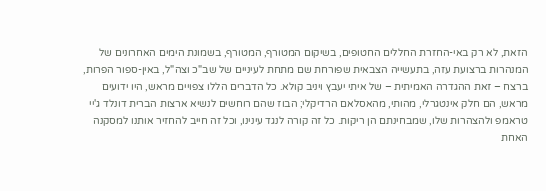הזאת, לא רק באי-החזרת החללים החטופים, בשיקום המטורף, המטורף, בשמונת הימים האחרונים של המנהרות ברצועת עזה, בתעשייה הצבאית שפורחת שם מתחת לעיניים של שב"כ וצה"ל, באין-ספור הפרות, ברצח – זאת ההגדרה האמיתית – של איתי יעבץ ויניב קולא. כל הדברים הללו צפויים מראש, היו ידועים מראש, הם חלק אינטגרלי, מהותי, מהאסלאם הרדיקלי; הבוז שהם רוחשים לנשיא ארצות הברית דונלד ג'יי טראמפ ולהצהרות שלו, שמבחינתם הן ריקות. כל זה קורה לנגד עינינו, וכל זה חייב להחזיר אותנו למסקנה האחת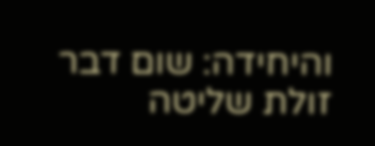והיחידה: שום דבר זולת שליטה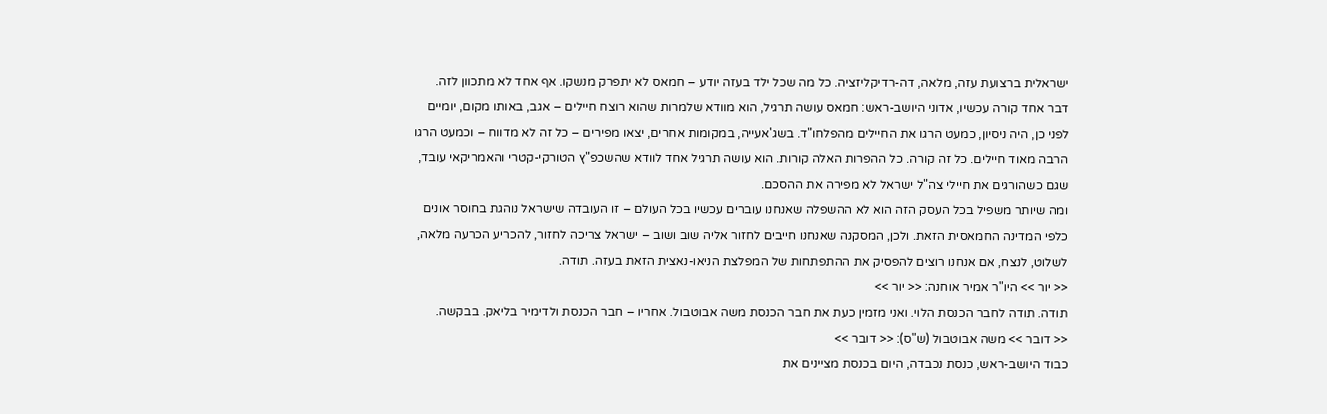ישראלית ברצועת עזה, מלאה, דה-רדיקליזציה. כל מה שכל ילד בעזה יודע – חמאס לא יתפרק מנשקו. אף אחד לא מתכוון לזה.
דבר אחד קורה עכשיו, אדוני היושב-ראש: חמאס עושה תרגיל, הוא מוודא שלמרות שהוא רוצח חיילים – אגב, באותו מקום, יומיים לפני כן, היה ניסיון, כמעט הרגו את החיילים מהפלחו"ד. בשג'אעייה, במקומות אחרים, יצאו מפירים – כל זה לא מדווח – וכמעט הרגו הרבה מאוד חיילים. כל זה קורה. כל ההפרות האלה קורות. הוא עושה תרגיל אחד לוודא שהשכפ"ץ הטורקי-קטרי והאמריקאי עובד, שגם כשהורגים את חיילי צה"ל ישראל לא מפירה את ההסכם.
ומה שיותר משפיל בכל העסק הזה הוא לא ההשפלה שאנחנו עוברים עכשיו בכל העולם – זו העובדה שישראל נוהגת בחוסר אונים כלפי המדינה החמאסית הזאת. ולכן, המסקנה שאנחנו חייבים לחזור אליה שוב ושוב – ישראל צריכה לחזור, להכריע הכרעה מלאה, לשלוט, לנצח, אם אנחנו רוצים להפסיק את ההתפתחות של המפלצת הניאו-נאצית הזאת בעזה. תודה.
<< יור >> היו"ר אמיר אוחנה: << יור >>
תודה. תודה לחבר הכנסת הלוי. ואני מזמין כעת את חבר הכנסת משה אבוטבול. אחריו – חבר הכנסת ולדימיר בליאק. בבקשה.
<< דובר >> משה אבוטבול (ש"ס): << דובר >>
כבוד היושב-ראש, כנסת נכבדה, היום בכנסת מציינים את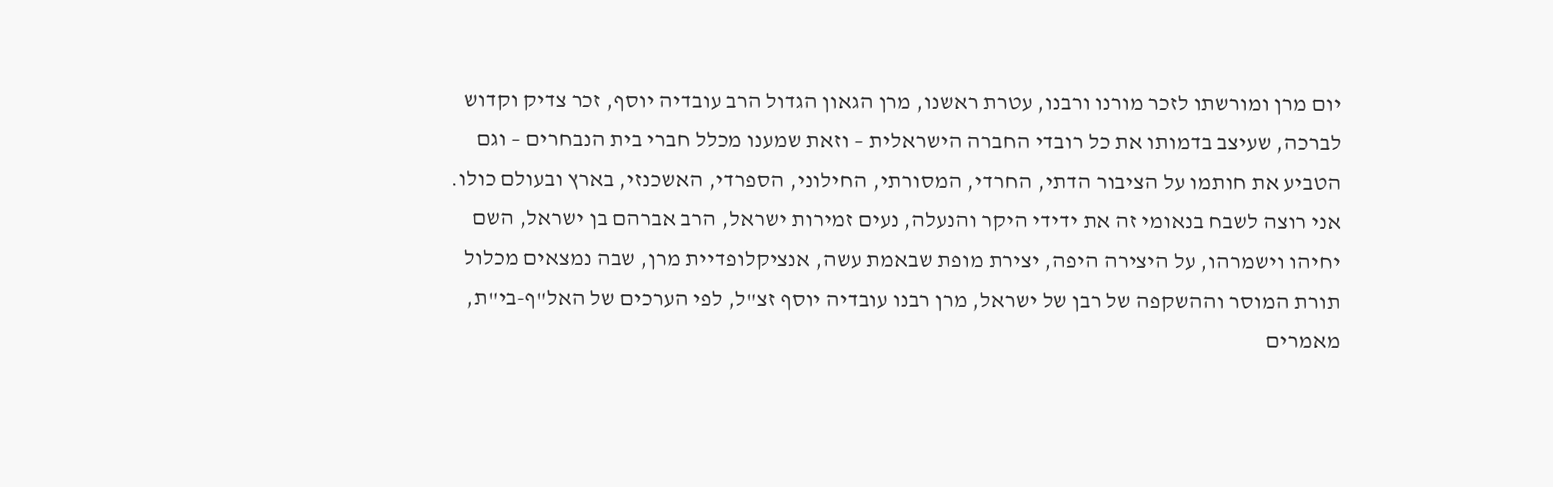יום מרן ומורשתו לזכר מורנו ורבנו, עטרת ראשנו, מרן הגאון הגדול הרב עובדיה יוסף, זכר צדיק וקדוש לברכה, שעיצב בדמותו את כל רובדי החברה הישראלית – וזאת שמענו מכלל חברי בית הנבחרים – וגם הטביע את חותמו על הציבור הדתי, החרדי, המסורתי, החילוני, הספרדי, האשכנזי, בארץ ובעולם כולו.
אני רוצה לשבח בנאומי זה את ידידי היקר והנעלה, נעים זמירות ישראל, הרב אברהם בן ישראל, השם יחיהו וישמרהו, על היצירה היפה, יצירת מופת שבאמת עשה, אנציקלופדיית מרן, שבה נמצאים מכלול תורת המוסר וההשקפה של רבן של ישראל, מרן רבנו עובדיה יוסף זצ"ל, לפי הערכים של האל"ף-בי"ת, מאמרים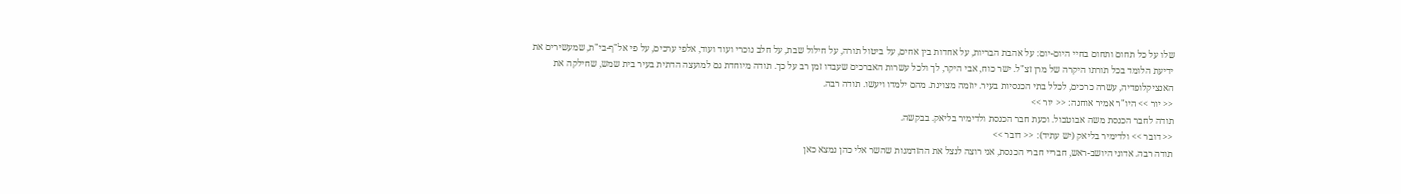שלו על כל תחום ותחום בחיי היום-יום: על אהבת הבריות, על אחדות בין אחים, על ביטול תורה, על חילול שבת, על חלב נוכרי ועוד ועוד, אלפי ערכים, על פי אל"ף-בי"ת, שמעשירים את ידיעת הלומד בכל תורתו היקרה של מרן זצ"ל. ישר כוח, אבי היקר, לך ולכל עשרות האברכים שעבדו זמן רב על כך. תודה מיוחדת גם למועצה הדתית בעיר בית שמש, שחילקה את האנציקלופדיה, עשרה כרכים, לכלל בתי הכנסיות בעיר. יוזמה מצוינת. מהם ילמדו ויעשו. תודה רבה.
<< יור >> היו"ר אמיר אוחנה: << יור >>
תודה לחבר הכנסת משה אבוטבול. וכעת חבר הכנסת ולדימיר בליאק. בבקשה.
<< דובר >> ולדימיר בליאק (יש עתיד): << דובר >>
תודה רבה. אדוני היושב-ראש, חבריי חברי הכנסת, אני רוצה לנצל את ההזדמנות שהשר אלי כהן נמצא כאן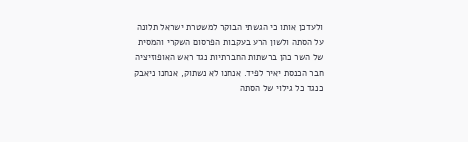ולעדכן אותו כי הגשתי הבוקר למשטרת ישראל תלונה על הסתה ולשון הרע בעקבות הפרסום השקרי והמסית של השר כהן ברשתות החברתיות נגד ראש האופוזיציה חבר הכנסת יאיר לפיד. אנחנו לא נשתוק, אנחנו ניאבק כנגד כל גילוי של הסתה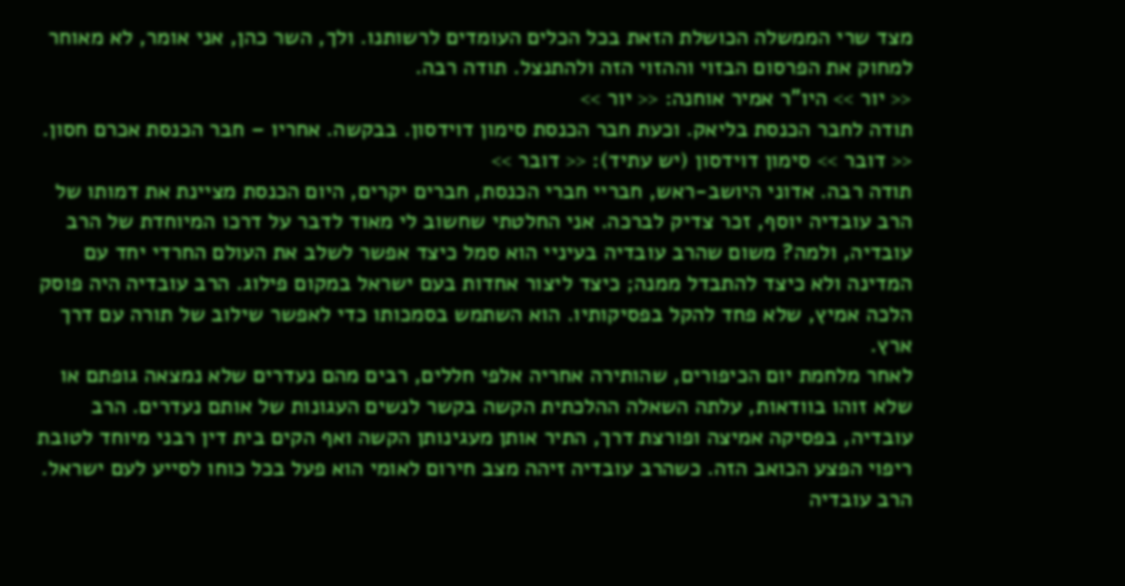מצד שרי הממשלה הכושלת הזאת בכל הכלים העומדים לרשותנו. ולך, השר כהן, אני אומר, לא מאוחר למחוק את הפרסום הבזוי וההזוי הזה ולהתנצל. תודה רבה.
<< יור >> היו"ר אמיר אוחנה: << יור >>
תודה לחבר הכנסת בליאק. וכעת חבר הכנסת סימון דוידסון. בבקשה. אחריו – חבר הכנסת אכרם חסון.
<< דובר >> סימון דוידסון (יש עתיד): << דובר >>
תודה רבה. אדוני היושב-ראש, חבריי חברי הכנסת, חברים יקרים, היום הכנסת מציינת את דמותו של הרב עובדיה יוסף, זכר צדיק לברכה. אני החלטתי שחשוב לי מאוד לדבר על דרכו המיוחדת של הרב עובדיה, ולמה? משום שהרב עובדיה בעיניי הוא סמל כיצד אפשר לשלב את העולם החרדי יחד עם המדינה ולא כיצד להתבדל ממנה; כיצד ליצור אחדות בעם ישראל במקום פילוג. הרב עובדיה היה פוסק הלכה אמיץ, שלא פחד להקל בפסיקותיו. הוא השתמש בסמכותו כדי לאפשר שילוב של תורה עם דרך ארץ.
לאחר מלחמת יום הכיפורים, שהותירה אחריה אלפי חללים, רבים מהם נעדרים שלא נמצאה גופתם או שלא זוהו בוודאות, עלתה השאלה ההלכתית הקשה בקשר לנשים העגונות של אותם נעדרים. הרב עובדיה, בפסיקה אמיצה ופורצת דרך, התיר אותן מעגינותן הקשה ואף הקים בית דין רבני מיוחד לטובת ריפוי הפצע הכואב הזה. כשהרב עובדיה זיהה מצב חירום לאומי הוא פעל בכל כוחו לסייע לעם ישראל. הרב עובדיה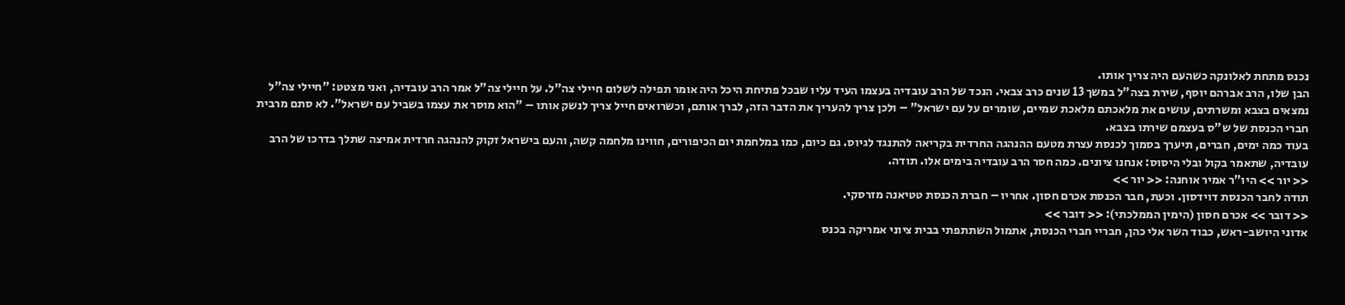נכנס מתחת לאלונקה כשהעם היה צריך אותו.
הבן שלו, הרב אברהם יוסף, שירת בצה"ל במשך 13 שנים כרב צבאי. הנכד של הרב עובדיה בעצמו העיד עליו שבכל פתיחת היכל היה אומר תפילה לשלום חיילי צה"ל. על חיילי צה"ל אמר הרב עובדיה, ואני מצטט: "חיילי צה"ל נמצאים בצבא ומשרתים, עושים את מלאכתם מלאכת שמיים, שומרים על עם ישראל" – ולכן צריך להעריך את הדבר הזה, לברך אותם, וכשרואים חייל צריך לנשק אותו – "הוא מוסר את עצמו בשביל עם ישראל". לא סתם מרבית חברי הכנסת של ש"ס בעצמם שירתו בצבא.
בעוד כמה ימים, חברים, תיערך בסמוך לכנסת עצרת מטעם ההנהגה החרדית בקריאה להתנגד לגיוס. גם כיום, כמו במלחמת יום הכיפורים, חווינו מלחמה קשה, והעם בישראל זקוק להנהגה חרדית אמיצה שתלך בדרכו של הרב עובדיה, שתאמר בקול ובלי היסוס: אנחנו ציונים. כמה חסר הרב עובדיה בימים אלו. תודה.
<< יור >> היו"ר אמיר אוחנה: << יור >>
תודה לחבר הכנסת דוידסון. וכעת, חבר הכנסת אכרם חסון. אחריו – חברת הכנסת טטיאנה מזרסקי.
<< דובר >> אכרם חסון (הימין הממלכתי): << דובר >>
אדוני היושב-ראש, כבוד השר אלי כהן, חבריי חברי הכנסת, אתמול השתתפתי בבית ציוני אמריקה בכנס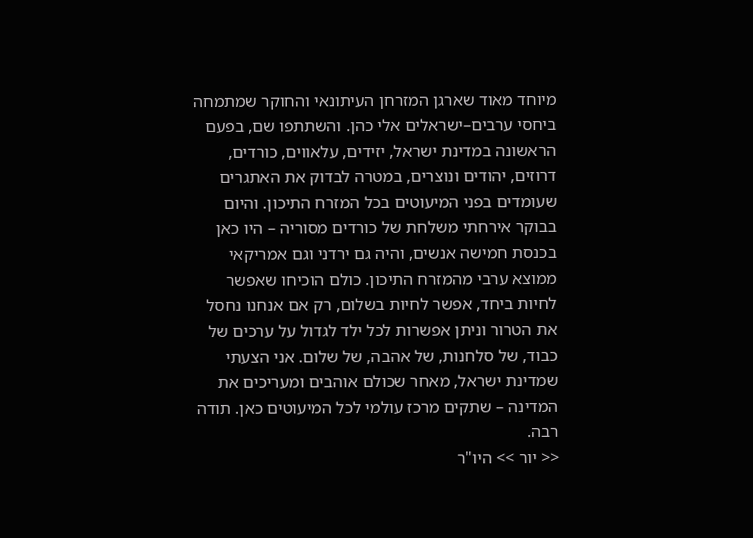מיוחד מאוד שארגן המזרחן העיתונאי והחוקר שמתמחה ביחסי ערבים–ישראלים אלי כהן. והשתתפו שם, בפעם הראשונה במדינת ישראל, יזידים, עלאווים, כורדים, דרוזים, יהודים ונוצרים, במטרה לבדוק את האתגרים שעומדים בפני המיעוטים בכל המזרח התיכון. והיום בבוקר אירחתי משלחת של כורדים מסוריה – היו כאן בכנסת חמישה אנשים, והיה גם ירדני וגם אמריקאי ממוצא ערבי מהמזרח התיכון. כולם הוכיחו שאפשר לחיות ביחד, אפשר לחיות בשלום, רק אם אנחנו נחסל את הטרור וניתן אפשרות לכל ילד לגדול על ערכים של כבוד, של סלחנות, של אהבה, של שלום. אני הצעתי שמדינת ישראל, מאחר שכולם אוהבים ומעריכים את המדינה – שתקים מרכז עולמי לכל המיעוטים כאן. תודה רבה.
<< יור >> היו"ר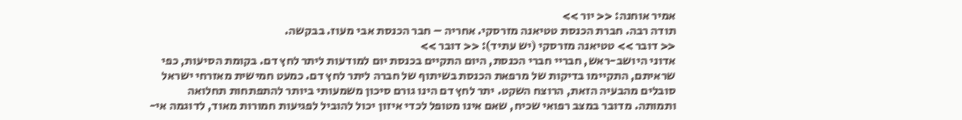אמיר אוחנה: << יור >>
תודה רבה. חברת הכנסת טטיאנה מזרסקי. אחריה – חבר הכנסת אבי מעוז. בבקשה.
<< דובר >> טטיאנה מזרסקי (יש עתיד): << דובר >>
אדוני היושב-ראש, חבריי חברי הכנסת, היום התקיים בכנסת יום למודעות ליתר לחץ דם. בקומת הסיעות, כפי שראיתם, התקיימו בדיקות של מרפאת הכנסת בשיתוף של חברה ליתר לחץ דם. כמעט חמישית מאזרחי ישראל סובלים מהבעיה הזאת, הרוצח השקט. יתר לחץ דם הינו גורם סיכון משמעותי ביותר להתפתחות תחלואה ותמותה. מדובר במצב רפואי שכיח, שאם אינו מטופל לכדי איזון יכול להוביל לפגיעות חמורות מאוד, לדוגמה אי-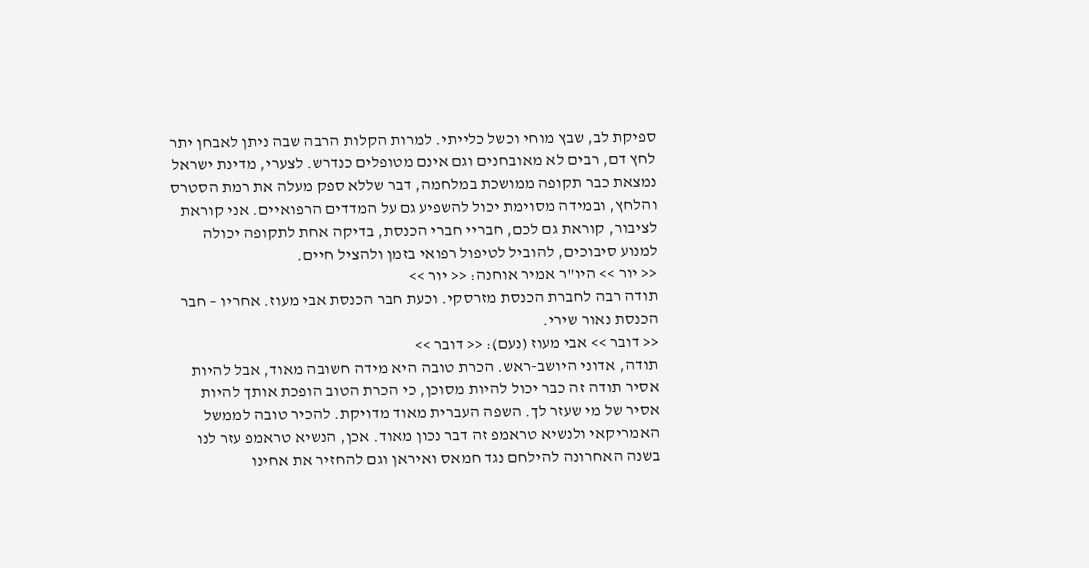ספיקת לב, שבץ מוחי וכשל כלייתי. למרות הקלות הרבה שבה ניתן לאבחן יתר לחץ דם, רבים לא מאובחנים וגם אינם מטופלים כנדרש. לצערי, מדינת ישראל נמצאת כבר תקופה ממושכת במלחמה, דבר שללא ספק מעלה את רמת הסטרס והלחץ, ובמידה מסוימת יכול להשפיע גם על המדדים הרפואיים. אני קוראת לציבור, קוראת גם לכם, חבריי חברי הכנסת, בדיקה אחת לתקופה יכולה למנוע סיבוכים, להוביל לטיפול רפואי בזמן ולהציל חיים.
<< יור >> היו"ר אמיר אוחנה: << יור >>
תודה רבה לחברת הכנסת מזרסקי. וכעת חבר הכנסת אבי מעוז. אחריו – חבר הכנסת נאור שירי.
<< דובר >> אבי מעוז (נעם): << דובר >>
תודה, אדוני היושב-ראש. הכרת טובה היא מידה חשובה מאוד, אבל להיות אסיר תודה זה כבר יכול להיות מסוכן, כי הכרת הטוב הופכת אותך להיות אסיר של מי שעזר לך. השפה העברית מאוד מדויקת. להכיר טובה לממשל האמריקאי ולנשיא טראמפ זה דבר נכון מאוד. אכן, הנשיא טראמפ עזר לנו בשנה האחרונה להילחם נגד חמאס ואיראן וגם להחזיר את אחינו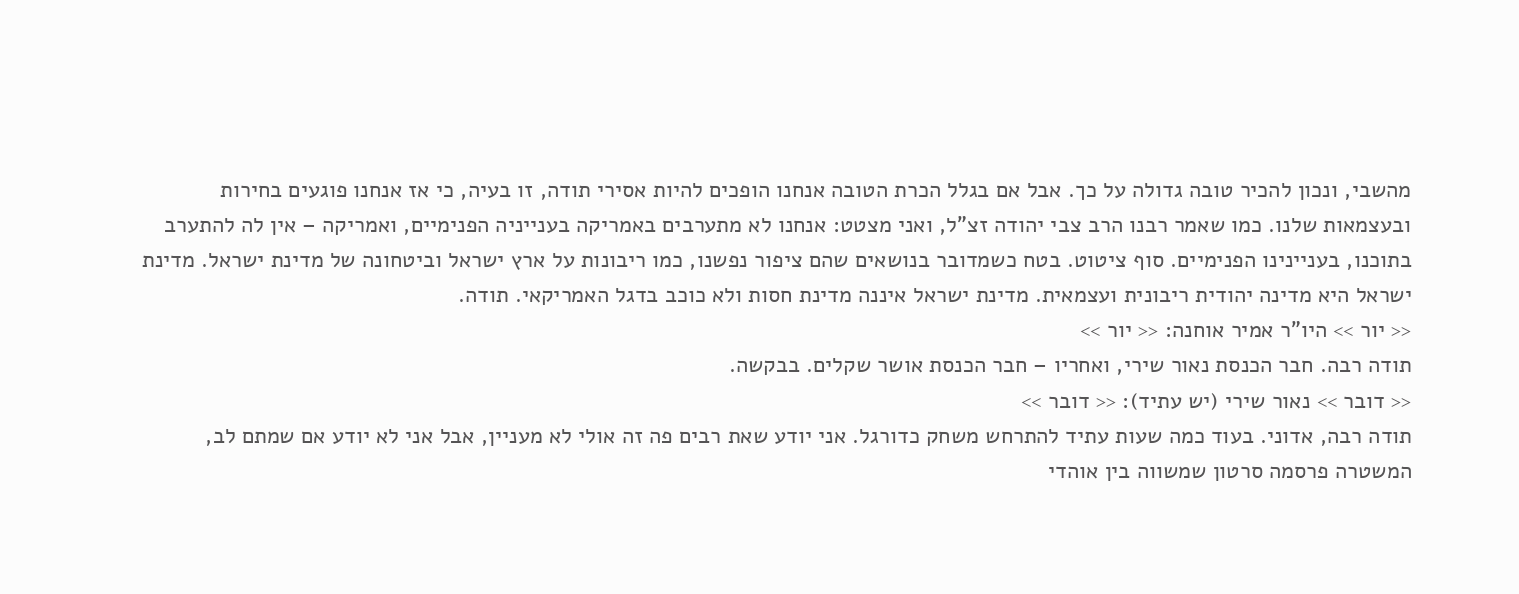מהשבי, ונכון להכיר טובה גדולה על כך. אבל אם בגלל הכרת הטובה אנחנו הופכים להיות אסירי תודה, זו בעיה, כי אז אנחנו פוגעים בחירות ובעצמאות שלנו. כמו שאמר רבנו הרב צבי יהודה זצ"ל, ואני מצטט: אנחנו לא מתערבים באמריקה בענייניה הפנימיים, ואמריקה – אין לה להתערב בתוכנו, בעניינינו הפנימיים. סוף ציטוט. בטח כשמדובר בנושאים שהם ציפור נפשנו, כמו ריבונות על ארץ ישראל וביטחונה של מדינת ישראל. מדינת ישראל היא מדינה יהודית ריבונית ועצמאית. מדינת ישראל איננה מדינת חסות ולא כוכב בדגל האמריקאי. תודה.
<< יור >> היו"ר אמיר אוחנה: << יור >>
תודה רבה. חבר הכנסת נאור שירי, ואחריו – חבר הכנסת אושר שקלים. בבקשה.
<< דובר >> נאור שירי (יש עתיד): << דובר >>
תודה רבה, אדוני. בעוד כמה שעות עתיד להתרחש משחק כדורגל. אני יודע שאת רבים פה זה אולי לא מעניין, אבל אני לא יודע אם שמתם לב, המשטרה פרסמה סרטון שמשווה בין אוהדי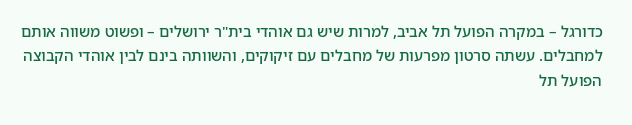כדורגל – במקרה הפועל תל אביב, למרות שיש גם אוהדי בית"ר ירושלים – ופשוט משווה אותם למחבלים. עשתה סרטון מפרעות של מחבלים עם זיקוקים, והשוותה בינם לבין אוהדי הקבוצה הפועל תל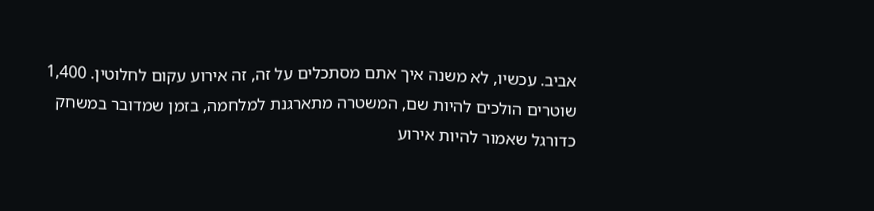אביב. עכשיו, לא משנה איך אתם מסתכלים על זה, זה אירוע עקום לחלוטין. 1,400 שוטרים הולכים להיות שם, המשטרה מתארגנת למלחמה, בזמן שמדובר במשחק כדורגל שאמור להיות אירוע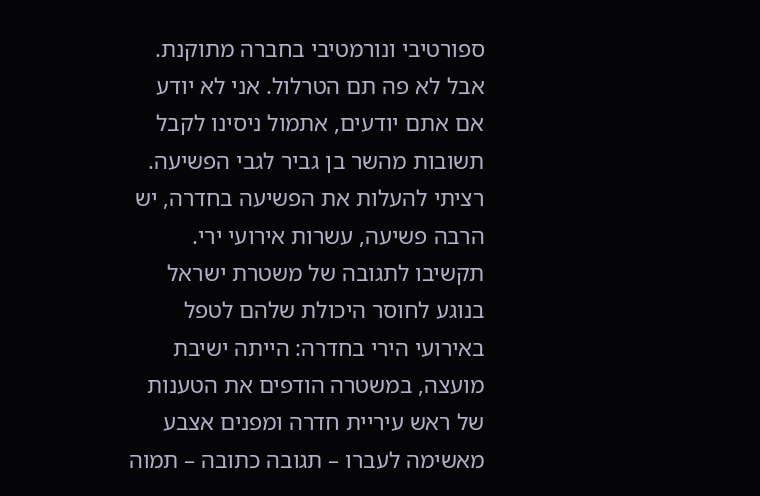ספורטיבי ונורמטיבי בחברה מתוקנת.
אבל לא פה תם הטרלול. אני לא יודע אם אתם יודעים, אתמול ניסינו לקבל תשובות מהשר בן גביר לגבי הפשיעה. רציתי להעלות את הפשיעה בחדרה, יש הרבה פשיעה, עשרות אירועי ירי. תקשיבו לתגובה של משטרת ישראל בנוגע לחוסר היכולת שלהם לטפל באירועי הירי בחדרה: הייתה ישיבת מועצה, במשטרה הודפים את הטענות של ראש עיריית חדרה ומפנים אצבע מאשימה לעברו – תגובה כתובה – תמוה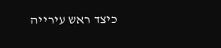כיצד ראש עירייה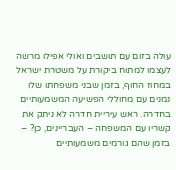עולה בזום עם תושבים ואולי אפילו מרשה לעצמו למתוח ביקורת על משטרת ישראל במחוז החוף, בזמן שבני משפחתו שלו נמנים עם מחוללי הפשיעה המשמעותיים בחדרה. ראש עיריית חדרה לא ניתק את קשריו עם המשפחה – העבריינים, כן? – בזמן שהם גורמים משמעותיים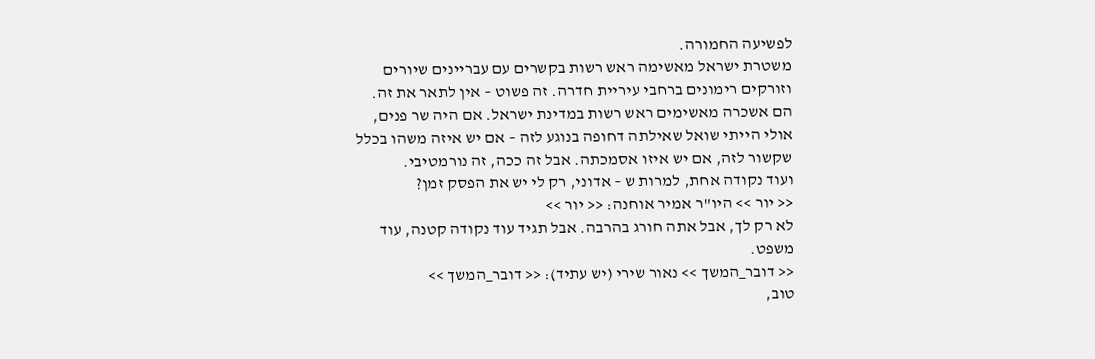לפשיעה החמורה.
משטרת ישראל מאשימה ראש רשות בקשרים עם עבריינים שיורים וזורקים רימונים ברחבי עיריית חדרה. זה פשוט – אין לתאר את זה. הם אשכרה מאשימים ראש רשות במדינת ישראל. אם היה שר פנים, אולי הייתי שואל שאילתה דחופה בנוגע לזה – אם יש איזה משהו בכלל שקשור לזה, אם יש איזו אסמכתה. אבל זה ככה, זה נורמטיבי.
ועוד נקודה אחת, למרות ש – אדוני, רק לי יש את הפסק זמן?
<< יור >> היו"ר אמיר אוחנה: << יור >>
לא רק לך, אבל אתה חורג בהרבה. אבל תגיד עוד נקודה קטנה, עוד משפט.
<< דובר_המשך >> נאור שירי (יש עתיד): << דובר_המשך >>
טוב,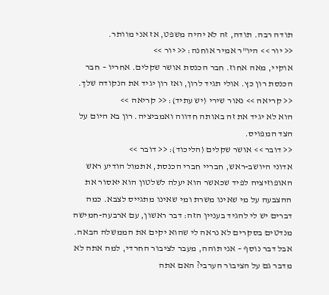תודה רבה. תודה, זה לא יהיה משפט, אז אני מוותר.
<< יור >> היו"ר אמיר אוחנה: << יור >>
אוקיי, מאה אחוז. חבר הכנסת אושר שקלים. אחריו – חבר הכנסת רון כץ. אולי תגיד לרון, ואז רון יגיד את הנקודה שלך.
<< קריאה >> נאור שירי (יש עתיד): << קריאה >>
הוא לא יגיד את זה באותה חדווה ואמביציה. רון בא היום על הצד המפויס.
<< דובר >> אושר שקלים (הליכוד): << דובר >>
אדוני היושב-ראש, חבריי חברי הכנסת, אתמול הודיע ראש האופוזיציה לפיד שכאשר הוא יעלה לשלטון הוא יאסור את ההצבעה על מי שאינו משרת ומי שאינו מתגייס לצבא. כמה דברים יש לי להגיד בעניין הזה: דבר ראשון, עם ארבעה-חמישה מנדטים בסקרים לא נראה לי שהוא יקים את הממשלה הבאה. אבל דבר נוסף – אני תוהה, מעבר לציבור החרדי, למה אתה לא מדבר גם על הציבור הערבי? האם אתה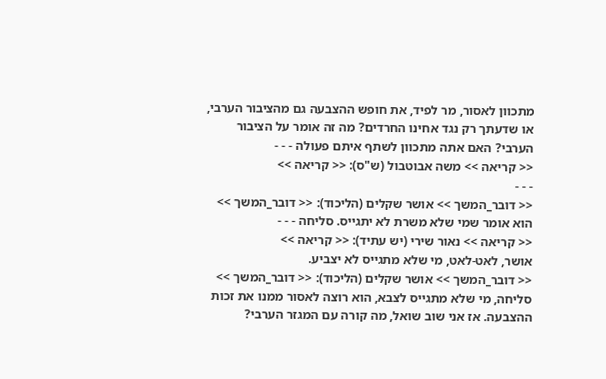מתכוון לאסור, מר לפיד, את חופש ההצבעה גם מהציבור הערבי, או שדעתך רק נגד אחינו החרדים? מה זה אומר על הציבור הערבי? האם אתה מתכוון לשתף איתם פעולה - - -
<< קריאה >> משה אבוטבול (ש"ס): << קריאה >>
- - -
<< דובר_המשך >> אושר שקלים (הליכוד): << דובר_המשך >>
הוא אומר שמי שלא משרת לא יתגייס. סליחה - - -
<< קריאה >> נאור שירי (יש עתיד): << קריאה >>
אושר, לאט-לאט, מי שלא מתגייס לא יצביע.
<< דובר_המשך >> אושר שקלים (הליכוד): << דובר_המשך >>
סליחה, מי שלא מתגייס לצבא, הוא רוצה לאסור ממנו את זכות ההצבעה. אז אני שוב שואל, מה קורה עם המגזר הערבי?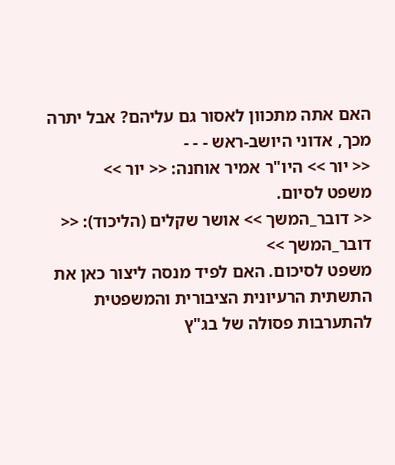האם אתה מתכוון לאסור גם עליהם? אבל יתרה מכך, אדוני היושב-ראש - - -
<< יור >> היו"ר אמיר אוחנה: << יור >>
משפט לסיום.
<< דובר_המשך >> אושר שקלים (הליכוד): << דובר_המשך >>
משפט לסיכום. האם לפיד מנסה ליצור כאן את התשתית הרעיונית הציבורית והמשפטית להתערבות פסולה של בג"ץ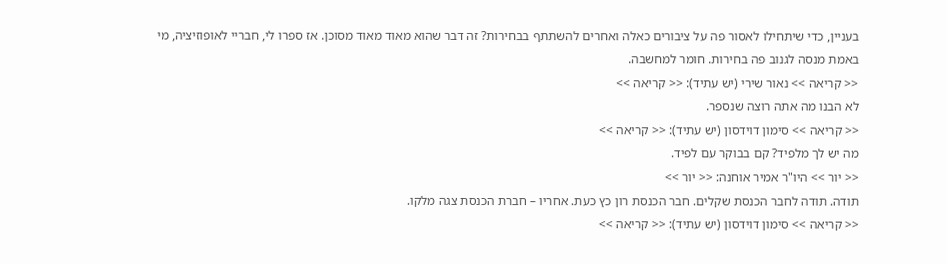בעניין, כדי שיתחילו לאסור פה על ציבורים כאלה ואחרים להשתתף בבחירות? זה דבר שהוא מאוד מאוד מסוכן. אז ספרו לי, חבריי לאופוזיציה, מי באמת מנסה לגנוב פה בחירות. חומר למחשבה.
<< קריאה >> נאור שירי (יש עתיד): << קריאה >>
לא הבנו מה אתה רוצה שנספר.
<< קריאה >> סימון דוידסון (יש עתיד): << קריאה >>
מה יש לך מלפיד? קם בבוקר עם לפיד.
<< יור >> היו"ר אמיר אוחנה: << יור >>
תודה. תודה לחבר הכנסת שקלים. חבר הכנסת רון כץ כעת. אחריו – חברת הכנסת צגה מלקו.
<< קריאה >> סימון דוידסון (יש עתיד): << קריאה >>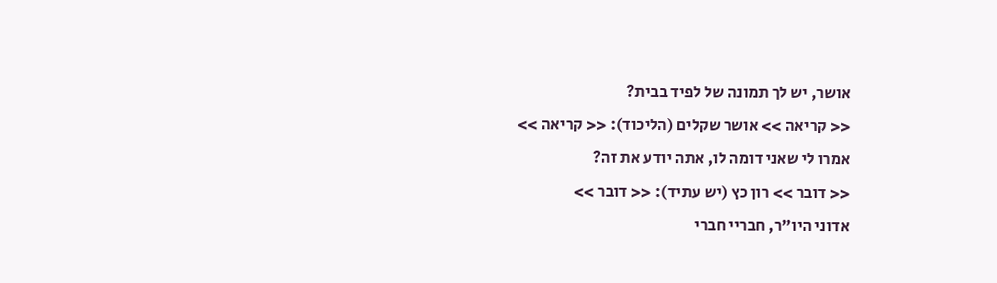אושר, יש לך תמונה של לפיד בבית?
<< קריאה >> אושר שקלים (הליכוד): << קריאה >>
אמרו לי שאני דומה לו, אתה יודע את זה?
<< דובר >> רון כץ (יש עתיד): << דובר >>
אדוני היו"ר, חבריי חברי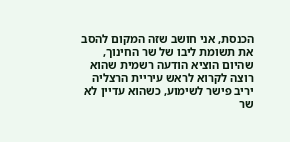הכנסת, אני חושב שזה המקום להסב את תשומת ליבו של שר החינוך, שהיום הוציא הודעה רשמית שהוא רוצה לקרוא לראש עיריית הרצליה יריב פישר לשימוע, כשהוא עדיין לא שר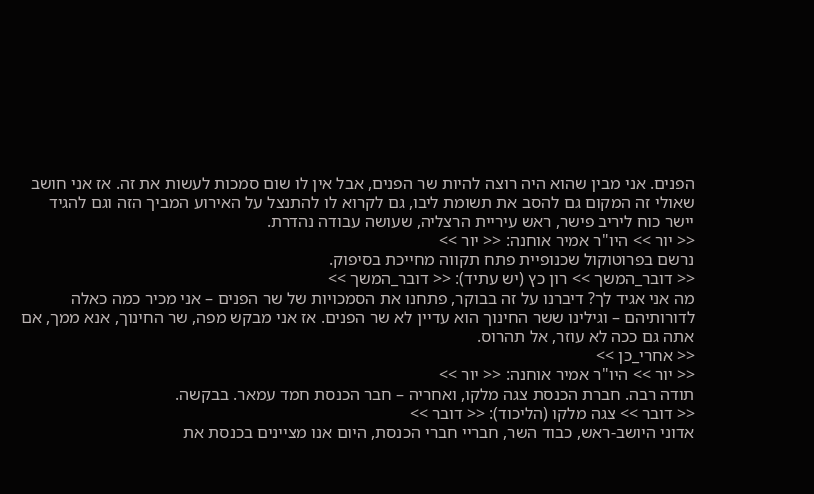הפנים. אני מבין שהוא היה רוצה להיות שר הפנים, אבל אין לו שום סמכות לעשות את זה. אז אני חושב שאולי זה המקום גם להסב את תשומת ליבו, גם לקרוא לו להתנצל על האירוע המביך הזה וגם להגיד יישר כוח ליריב פישר, ראש עיריית הרצליה, שעושה עבודה נהדרת.
<< יור >> היו"ר אמיר אוחנה: << יור >>
נרשם בפרוטוקול שכנופיית פתח תקווה מחייכת בסיפוק.
<< דובר_המשך >> רון כץ (יש עתיד): << דובר_המשך >>
מה אני אגיד לך? דיברנו על זה בבוקר, פתחנו את הסמכויות של שר הפנים – אני מכיר כמה כאלה לדורותיהם – וגילינו ששר החינוך הוא עדיין לא שר הפנים. אז אני מבקש מפה, שר החינוך, אנא ממך, אם אתה גם ככה לא עוזר, אל תהרוס.
<< אחרי_כן >>
<< יור >> היו"ר אמיר אוחנה: << יור >>
תודה רבה. חברת הכנסת צגה מלקו, ואחריה – חבר הכנסת חמד עמאר. בבקשה.
<< דובר >> צגה מלקו (הליכוד): << דובר >>
אדוני היושב-ראש, כבוד השר, חבריי חברי הכנסת, היום אנו מציינים בכנסת את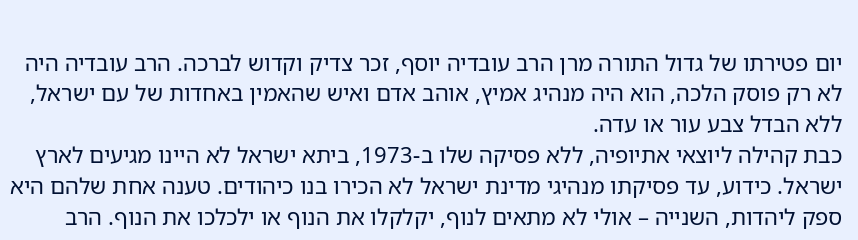יום פטירתו של גדול התורה מרן הרב עובדיה יוסף, זכר צדיק וקדוש לברכה. הרב עובדיה היה לא רק פוסק הלכה, הוא היה מנהיג אמיץ, אוהב אדם ואיש שהאמין באחדות של עם ישראל, ללא הבדל צבע עור או עדה.
כבת קהילה ליוצאי אתיופיה, ללא פסיקה שלו ב-1973, ביתא ישראל לא היינו מגיעים לארץ ישראל. כידוע, עד פסיקתו מנהיגי מדינת ישראל לא הכירו בנו כיהודים. טענה אחת שלהם היא ספק ליהדות, השנייה – אולי לא מתאים לנוף, יקלקלו את הנוף או ילכלכו את הנוף. הרב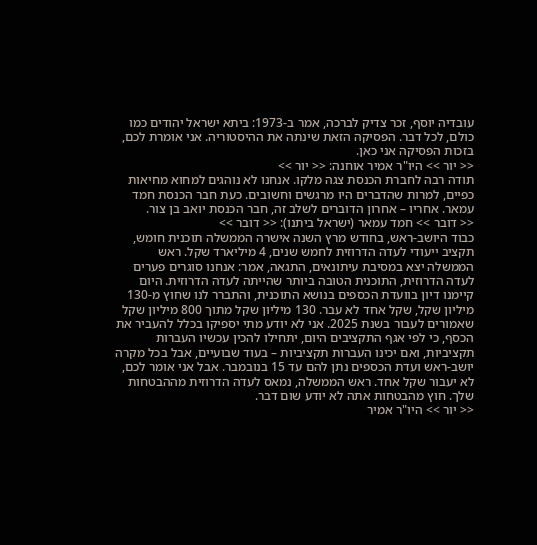עובדיה יוסף, זכר צדיק לברכה, אמר ב-1973: ביתא ישראל יהודים כמו כולם, לכל דבר. הפסיקה הזאת שינתה את ההיסטוריה. אני אומרת לכם, בזכות הפסיקה אני כאן.
<< יור >> היו"ר אמיר אוחנה: << יור >>
תודה רבה לחברת הכנסת צגה מלקו. אנחנו לא נוהגים למחוא מחיאות כפיים, למרות שהדברים היו מרגשים וחשובים. כעת חבר הכנסת חמד עמאר. אחריו – אחרון הדוברים לשלב זה, חבר הכנסת יואב בן צור.
<< דובר >> חמד עמאר (ישראל ביתנו): << דובר >>
כבוד היושב-ראש, בחודש מרץ השנה אישרה הממשלה תוכנית חומש, תקציב ייעודי לעדה הדרוזית לחמש שנים, 4 מיליארד שקל. ראש הממשלה יצא במסיבת עיתונאים, התגאה, אמר: אנחנו סוגרים פערים לעדה הדרוזית, התוכנית הטובה ביותר שהייתה לעדה הדרוזית. היום קיימנו דיון בוועדת הכספים בנושא התוכנית, והתברר לנו שחוץ מ-130 מיליון שקל, שקל אחד לא עבר. 130 מיליון שקל מתוך 800 מיליון שקל שאמורים לעבור בשנת 2025. אני לא יודע מתי יספיקו בכלל להעביר את הכסף, כי לפי אגף התקציבים היום, יתחילו להכין עכשיו העברות תקציביות, ואם יכינו העברות תקציביות – בעוד שבועיים, אבל בכל מקרה יושב-ראש ועדת הכספים נתן להם עד 15 בנובמבר. אבל אני אומר לכם, לא יעבור שקל אחד. ראש הממשלה, נמאס לעדה הדרוזית מההבטחות שלך. חוץ מהבטחות אתה לא יודע שום דבר.
<< יור >> היו"ר אמיר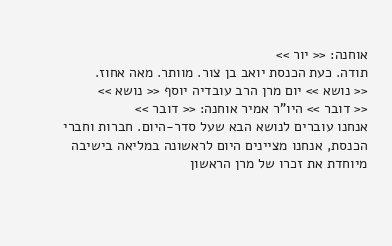אוחנה: << יור >>
תודה. כעת הכנסת יואב בן צור. מוותר. מאה אחוז.
<< נושא >> יום מרן הרב עובדיה יוסף << נושא >>
<< דובר >> היו"ר אמיר אוחנה: << דובר >>
אנחנו עוברים לנושא הבא שעל סדר-היום. חברות וחברי הכנסת, אנחנו מציינים היום לראשונה במליאה בישיבה מיוחדת את זכרו של מרן הראשון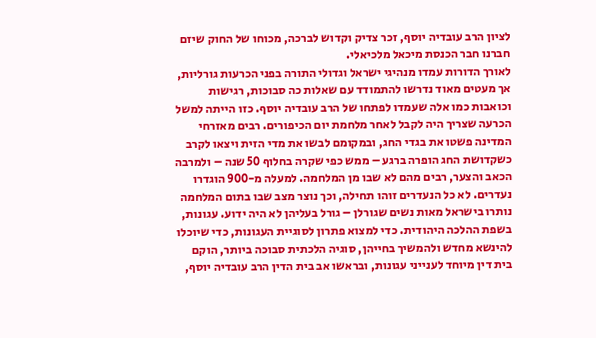לציון הרב עובדיה יוסף, זכר צדיק וקדוש לברכה, מכוחו של החוק שיזם חברנו חבר הכנסת מיכאל מלכיאלי.
לאורך הדורות עמדו מנהיגי ישראל וגדולי התורה בפני הכרעות גורליות, אך מעטים מאוד נדרשו להתמודד עם שאלות כה סבוכות, רגישות וכואבות כמו אלה שעמדו לפתחו של הרב עובדיה יוסף. כזו הייתה למשל הכרעה שצריך היה לקבל לאחר מלחמת יום הכיפורים. רבים מאזרחי המדינה פשטו את בגדי החג, ובמקומם לבשו את מדי הזית ויצאו לקרב כשקדושת החג הופרה ברגע – ממש כפי שקרה בחלוף 50 שנה – ולמרבה הכאב והצער, רבים מהם לא שבו מן המלחמה. למעלה מ-900 הוגדרו נעדרים. לא כל הנעדרים זוהו תחילה, וכך נוצר מצב שבו בתום המלחמה נותרו בישראל מאות נשים שגורלן – גורל בעליהן לא היה ידוע. עגונות, בשפת ההלכה היהודית. כדי למצוא פתרון לסוגיית העגונות, כדי שיוכלו להינשא מחדש ולהמשיך בחייהן, סוגיה הלכתית סבוכה ביותר, הוקם בית דין מיוחד לענייני עגונות, ובראשו אב בית הדין הרב עובדיה יוסף,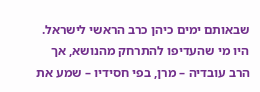שבאותם ימים כיהן כרב הראשי לישראל. היו מי שהעדיפו להתרחק מהנושא, אך הרב עובדיה – מרן, בפי חסידיו – שמע את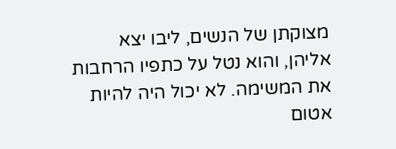מצוקתן של הנשים, ליבו יצא אליהן, והוא נטל על כתפיו הרחבות את המשימה. לא יכול היה להיות אטום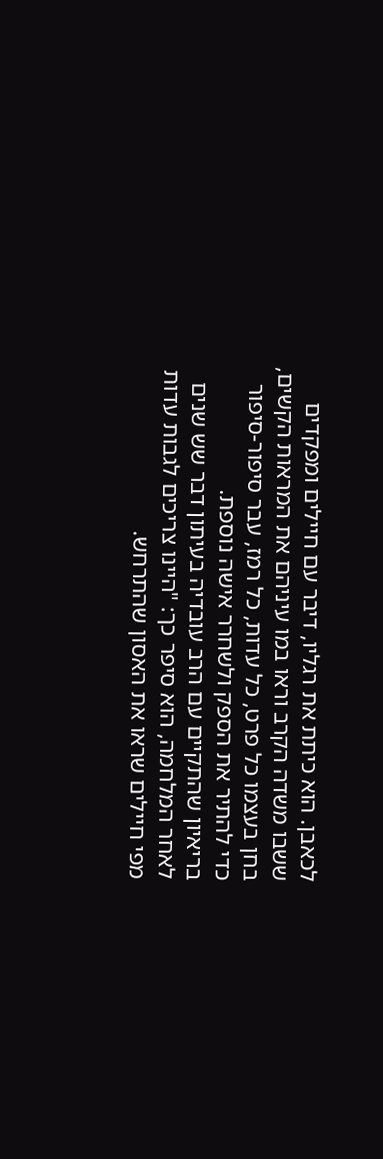לכאבן. הוא כיתת את רגליו, דיבר עם חיילים ומפקדים ששבו משדה הקרב וראו במו עיניהם את המראות הקשים, בחן בעצמו כל פרט, כל עדות, כל רמז, עבר סיפור-סיפור כדי להתיר את הספק ולשחרר אישה נוספת.
בריאיון שהתקיים עם הרב עובדיה בעיתון דבר שש שנים לאחר המלחמה, הוא סיפר כך: "היינו צריכים לגבות עדות מפי חיילים שראו את האסון שהתרחש.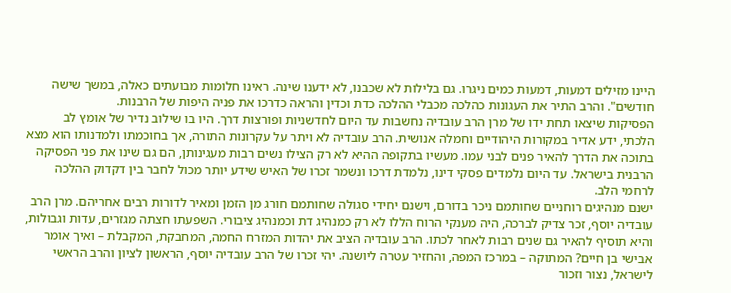היינו מזילים דמעות, דמעות כמים ניגרו. גם בלילות לא שכבנו, לא ידענו שינה. ראינו חלומות מבועתים כאלה, במשך שישה חודשים". והרב התיר את העגונות כהלכה מכבלי ההלכה כדת וכדין והראה כדרכו את פניה היפות של הרבנות.
הפסיקות שיצאו תחת ידו של מרן הרב עובדיה נחשבות עד היום לחדשניות ופורצות דרך. היו בו שילוב נדיר של אומץ לב הלכתי, ידע אדיר במקורות היהודיים וחמלה אנושית. הרב עובדיה לא ויתר על עקרונות התורה, אך בחוכמתו ולמדנותו הוא מצא בתוכה את הדרך להאיר פנים לבני עמו. מעשיו בתקופה ההיא לא רק הצילו נשים רבות מעגינותן, הם גם שינו את פני הפסיקה הרבנית בישראל. עד היום נלמדים פסקי דינו, נלמדת דרכו ונשמר זכרו של האיש שידע יותר מכול לחבר בין דקדוק ההלכה לרחמי הלב.
ישנם מנהיגים רוחניים שחותמם ניכר בדורם, וישנם יחידי סגולה שחותמם חורג מן הזמן ומאיר לדורות רבים אחריהם. מרן הרב עובדיה יוסף, זכר צדיק לברכה, היה מענקי הרוח הללו לא רק כמנהיג דת וכמנהיג ציבורי. השפעתו חצתה מגזרים, עדות וגבולות, והיא תוסיף להאיר גם שנים רבות לאחר לכתו. הרב עובדיה הציב את יהדות המזרח החמה, המחבקת, המקבלת – ואיך אומר אבישי בן חיים? המתוקה – במרכז המפה, והחזיר עטרה ליושנה. יהי זכרו של הרב עובדיה יוסף, הראשון לציון והרב הראשי לישראל, נצור וזכור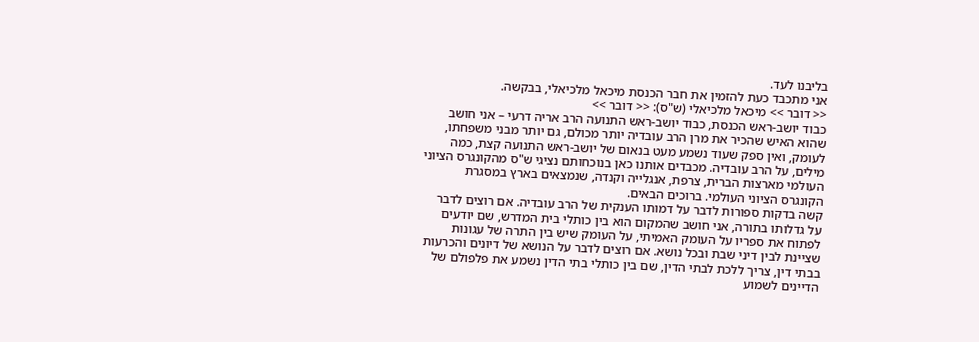בליבנו לעד.
אני מתכבד כעת להזמין את חבר הכנסת מיכאל מלכיאלי, בבקשה.
<< דובר >> מיכאל מלכיאלי (ש"ס): << דובר >>
כבוד יושב-ראש הכנסת, כבוד יושב-ראש התנועה הרב אריה דרעי – אני חושב שהוא האיש שהכיר את מרן הרב עובדיה יותר מכולם, גם יותר מבני משפחתו, לעומק, ואין ספק שעוד נשמע מעט בנאום של יושב-ראש התנועה קצת, כמה מילים, על הרב עובדיה. מכבדים אותנו כאן בנוכחותם נציגי ש"ס מהקונגרס הציוני העולמי מארצות הברית, צרפת, אנגלייה וקנדה, שנמצאים בארץ במסגרת הקונגרס הציוני העולמי. ברוכים הבאים.
קשה בדקות ספורות לדבר על דמותו הענקית של הרב עובדיה. אם רוצים לדבר על גדלותו בתורה, אני חושב שהמקום הוא בין כותלי בית המדרש, שם יודעים לפתוח את ספריו על העומק האמיתי, על העומק שיש בין התרה של עגונות שציינת לבין דיני שבת ובכל נושא. אם רוצים לדבר על הנושא של דיונים והכרעות בבתי דין, צריך ללכת לבתי הדין, שם בין כותלי בתי הדין נשמע את פלפולם של הדיינים לשמוע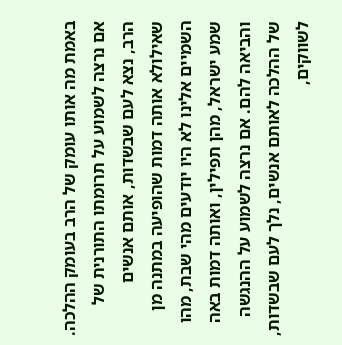באמת מה אותו עומק של הרב בעומק ההלכה. אם נרצה לשמוע על תרומתו התורנית של הרב, נצא לעם שבשדות, אותם אנשים שאילולא אותה דמות שהופיעה במתנה מן השמיים אלינו לא היו יודעים מהי שבת, מהו שמע ישראל, מהן תפילין, ואותה דמות באה והביאה להם. אם נרצה לשמוע על ההנגשה של ההלכה לאותם אנשים, נלך לעם שבשדות, לשווקים,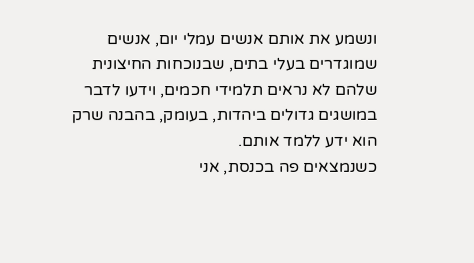ונשמע את אותם אנשים עמלי יום, אנשים שמוגדרים בעלי בתים, שבנוכחות החיצונית שלהם לא נראים תלמידי חכמים, וידעו לדבר במושגים גדולים ביהדות, בעומק, בהבנה שרק הוא ידע ללמד אותם.
כשנמצאים פה בכנסת, אני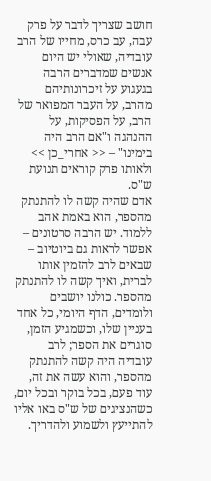חושב שצריך לדבר על פרק עבה, עב כרס, מחייו של הרב עובדיה, שאולי יש היום אנשים שמדברים הרבה בגעגוע על זיכרונותיהם מהרב, על העבר המפואר של הרב, על הפסיקות, על ההנהגה ו"אם הרב היה בימינו" – << אחרי_כן >> ולאותו פרק קוראים תנועת ש"ס.
אדם שהיה קשה לו להתנתק מהספר, הוא באמת אהב ללמוד. יש הרבה סרטונים – אפשר לראות גם ביוטיוב – שבאים לרב להזמין אותו לברית, ואיך קשה לו להתנתק מהספר. כולנו יושבים ולומדים, הדף היומי, כל אחד בעניין שלו, וכשמגיע הזמן, סוגרים את הספר; לרב עובדיה היה קשה להתנתק מהספר, והוא עשה את זה, עוד פעם, בכל בוקר ובכל יום, כשהנציגים של ש"ס באו אליו להתייעץ ולשמוע ולהדריך.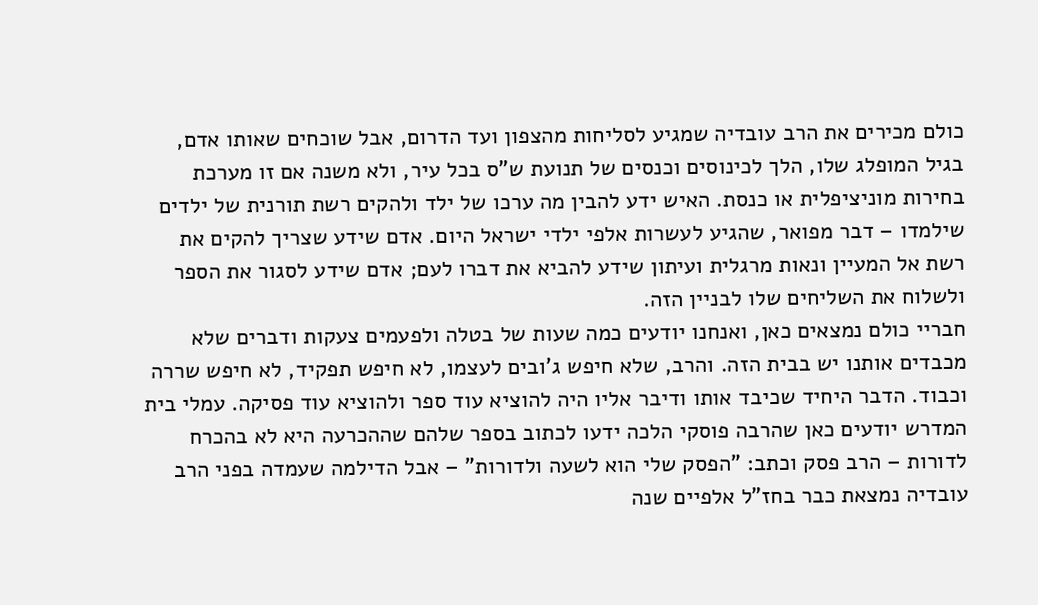כולם מכירים את הרב עובדיה שמגיע לסליחות מהצפון ועד הדרום, אבל שוכחים שאותו אדם, בגיל המופלג שלו, הלך לכינוסים וכנסים של תנועת ש"ס בכל עיר, ולא משנה אם זו מערכת בחירות מוניציפלית או כנסת. האיש ידע להבין מה ערכו של ילד ולהקים רשת תורנית של ילדים שילמדו – דבר מפואר, שהגיע לעשרות אלפי ילדי ישראל היום. אדם שידע שצריך להקים את רשת אל המעיין ונאות מרגלית ועיתון שידע להביא את דברו לעם; אדם שידע לסגור את הספר ולשלוח את השליחים שלו לבניין הזה.
חבריי כולם נמצאים כאן, ואנחנו יודעים כמה שעות של בטלה ולפעמים צעקות ודברים שלא מכבדים אותנו יש בבית הזה. והרב, שלא חיפש ג'ובים לעצמו, לא חיפש תפקיד, לא חיפש שררה וכבוד. הדבר היחיד שכיבד אותו ודיבר אליו היה להוציא עוד ספר ולהוציא עוד פסיקה. עמלי בית המדרש יודעים כאן שהרבה פוסקי הלכה ידעו לכתוב בספר שלהם שההכרעה היא לא בהכרח לדורות – הרב פסק וכתב: "הפסק שלי הוא לשעה ולדורות" – אבל הדילמה שעמדה בפני הרב עובדיה נמצאת כבר בחז"ל אלפיים שנה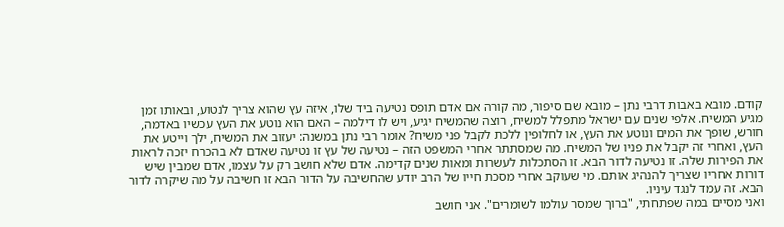קודם. מובא באבות דרבי נתן – מובא שם סיפור, מה קורה אם אדם תופס נטיעה ביד שלו, איזה עץ שהוא צריך לנטוע, ובאותו זמן מגיע המשיח. אלפי שנים עם ישראל מתפלל למשיח, רוצה שהמשיח יגיע, ויש לו דילמה – האם הוא נוטע את העץ עכשיו באדמה, חורש, שופך את המים ונוטע את העץ, או לחלופין ללכת לקבל פני משיח? אומר רבי נתן במשנה: יעזוב את המשיח, ילך וייטע את העץ, ואחרי זה יקבל את פניו של המשיח. מה שמסתתר אחרי המשפט הזה – נטיעה של עץ זו נטיעה שאדם לא בהכרח יזכה לראות את הפירות שלה. זו נטיעה לדור הבא. זו הסתכלות לעשרות ומאות שנים קדימה. אדם שלא חושב רק על עצמו, אדם שמבין שיש דורות אחריו שצריך להנהיג אותם. מי שעוקב אחרי מסכת חייו של הרב יודע שהחשיבה על הדור הבא זו חשיבה על מה שיקרה לדור הבא. זה עמד לנגד עיניו.
ואני מסיים במה שפתחתי, "ברוך שמסר עולמו לשומרים". אני חושב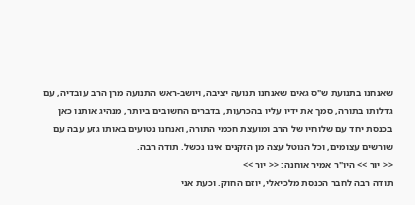שאנחנו בתנועת ש"ס גאים שאנחנו תנועה יציבה, ויושב-ראש התנועה מרן הרב עובדיה, עם גדלותו בתורה, סמך את ידיו עליו בהכרעות, בדברים החשובים ביותר, מנהיג אותנו כאן בכנסת יחד עם שלוחיו של הרב ומועצת חכמי התורה, ואנחנו נטועים באותו גזע עבה עם שורשים עצומים, וכל הנוטל עצה מן הזקנים אינו נכשל. תודה רבה.
<< יור >> היו"ר אמיר אוחנה: << יור >>
תודה רבה לחבר הכנסת מלכיאלי, יוזם החוק. וכעת אני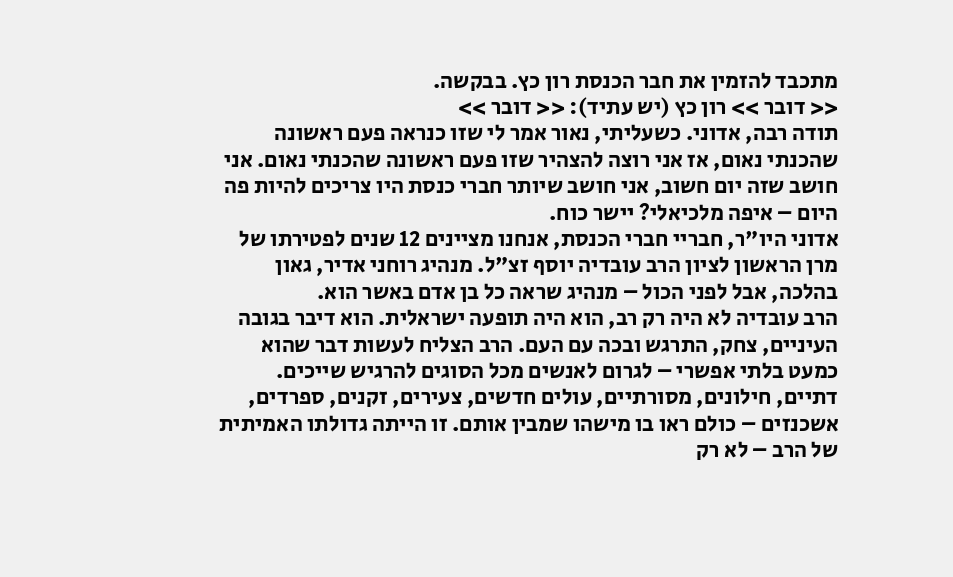מתכבד להזמין את חבר הכנסת רון כץ. בבקשה.
<< דובר >> רון כץ (יש עתיד): << דובר >>
תודה רבה, אדוני. כשעליתי, נאור אמר לי שזו כנראה פעם ראשונה שהכנתי נאום, אז אני רוצה להצהיר שזו פעם ראשונה שהכנתי נאום. אני חושב שזה יום חשוב, אני חושב שיותר חברי כנסת היו צריכים להיות פה היום – איפה מלכיאלי? יישר כוח.
אדוני היו"ר, חבריי חברי הכנסת, אנחנו מציינים 12 שנים לפטירתו של מרן הראשון לציון הרב עובדיה יוסף זצ"ל. מנהיג רוחני אדיר, גאון בהלכה, אבל לפני הכול – מנהיג שראה כל בן אדם באשר הוא.
הרב עובדיה לא היה רק רב, הוא היה תופעה ישראלית. הוא דיבר בגובה העיניים, צחק, התרגש ובכה עם העם. הרב הצליח לעשות דבר שהוא כמעט בלתי אפשרי – לגרום לאנשים מכל הסוגים להרגיש שייכים. דתיים, חילונים, מסורתיים, עולים חדשים, צעירים, זקנים, ספרדים, אשכנזים – כולם ראו בו מישהו שמבין אותם. זו הייתה גדולתו האמיתית של הרב – לא רק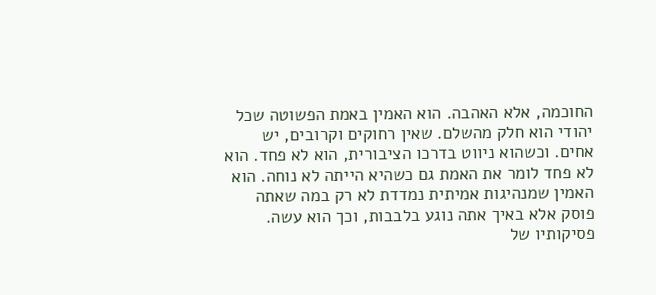החוכמה, אלא האהבה. הוא האמין באמת הפשוטה שכל יהודי הוא חלק מהשלם. שאין רחוקים וקרובים, יש אחים. וכשהוא ניווט בדרכו הציבורית, הוא לא פחד. הוא לא פחד לומר את האמת גם כשהיא הייתה לא נוחה. הוא האמין שמנהיגות אמיתית נמדדת לא רק במה שאתה פוסק אלא באיך אתה נוגע בלבבות, וכך הוא עשה.
פסיקותיו של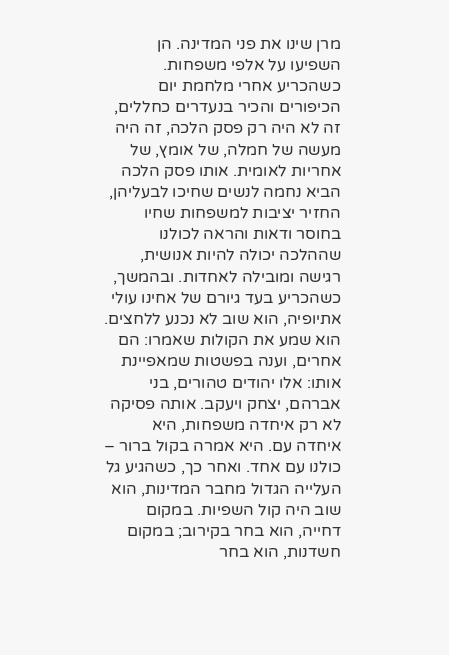מרן שינו את פני המדינה. הן השפיעו על אלפי משפחות. כשהכריע אחרי מלחמת יום הכיפורים והכיר בנעדרים כחללים, זה לא היה רק פסק הלכה, זה היה מעשה של חמלה, של אומץ, של אחריות לאומית. אותו פסק הלכה הביא נחמה לנשים שחיכו לבעליהן, החזיר יציבות למשפחות שחיו בחוסר ודאות והראה לכולנו שההלכה יכולה להיות אנושית, רגישה ומובילה לאחדות. ובהמשך, כשהכריע בעד גיורם של אחינו עולי אתיופיה, הוא שוב לא נכנע ללחצים. הוא שמע את הקולות שאמרו: הם אחרים, וענה בפשטות שמאפיינת אותו: אלו יהודים טהורים, בני אברהם, יצחק ויעקב. אותה פסיקה לא רק איחדה משפחות, היא איחדה עם. היא אמרה בקול ברור – כולנו עם אחד. ואחר כך, כשהגיע גל העלייה הגדול מחבר המדינות, הוא שוב היה קול השפיות. במקום דחייה, הוא בחר בקירוב; במקום חשדנות, הוא בחר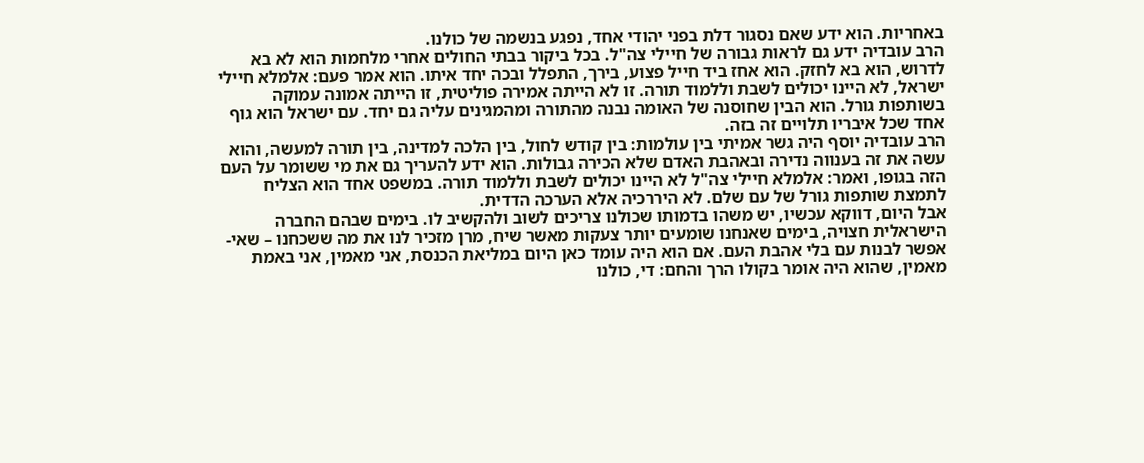באחריות. הוא ידע שאם נסגור דלת בפני יהודי אחד, נפגע בנשמה של כולנו.
הרב עובדיה ידע גם לראות גבורה של חיילי צה"ל. בכל ביקור בבתי החולים אחרי מלחמות הוא לא בא לדרוש, הוא בא לחזק. הוא אחז ביד חייל פצוע, בירך, התפלל ובכה יחד איתו. הוא אמר פעם: אלמלא חיילי ישראל, לא היינו יכולים לשבת וללמוד תורה. זו לא הייתה אמירה פוליטית, זו הייתה אמונה עמוקה בשותפות גורל. הוא הבין שחוסנה של האומה נבנה מהתורה ומהמגינים עליה גם יחד. עם ישראל הוא גוף אחד שכל איבריו תלויים זה בזה.
הרב עובדיה יוסף היה גשר אמיתי בין עולמות: בין קודש לחול, בין הלכה למדינה, בין תורה למעשה, והוא עשה את זה בענווה נדירה ובאהבת האדם שלא הכירה גבולות. הוא ידע להעריך גם את מי ששומר על העם הזה בגופו, ואמר: אלמלא חיילי צה"ל לא היינו יכולים לשבת וללמוד תורה. במשפט אחד הוא הצליח לתמצת שותפות גורל של עם שלם. לא היררכיה אלא הערכה הדדית.
אבל היום, דווקא עכשיו, יש משהו בדמותו שכולנו צריכים לשוב ולהקשיב לו. בימים שבהם החברה הישראלית חצויה, בימים שאנחנו שומעים יותר צעקות מאשר שיח, מרן מזכיר לנו את מה ששכחנו – שאי-אפשר לבנות עם בלי אהבת העם. אם הוא היה עומד כאן היום במליאת הכנסת, אני מאמין, אני באמת מאמין, שהוא היה אומר בקולו הרך והחם: די, כולנו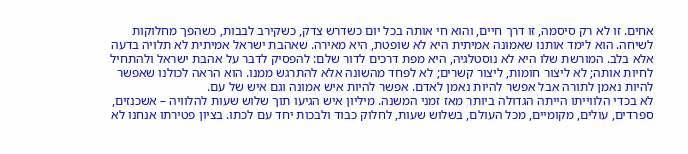אחים. זו לא רק סיסמה, זו דרך חיים, והוא חי אותה בכל יום כשדרש צדק, כשקירב לבבות, כשהפך מחלוקות לשיחה. הוא לימד אותנו שאמונה אמיתית היא לא שופטת, היא מאירה. שאהבת ישראל אמיתית לא תלויה בדעה אלא בלב. המורשת שלו היא לא נוסטלגיה, היא מפת דרכים לדור שלם: להפסיק לדבר על אהבת ישראל ולהתחיל לחיות אותה; לא ליצור חומות, ליצור קשרים; לא לפחד מהשונה אלא להתרגש ממנו. הוא הראה לכולנו שאפשר להיות נאמן לתורה אבל אפשר להיות נאמן לאדם. אפשר להיות איש אמונה וגם איש של עם.
לא בכדי הלווייתו הייתה הגדולה ביותר מאז זמני המשנה. מיליון איש הגיעו תוך שלוש שעות להלוויה – אשכנזים, ספרדים, עולים, מקומיים, מכל העולם, בשלוש שעות, לחלוק כבוד ולבכות יחד עם לכתו. בציון פטירתו אנחנו לא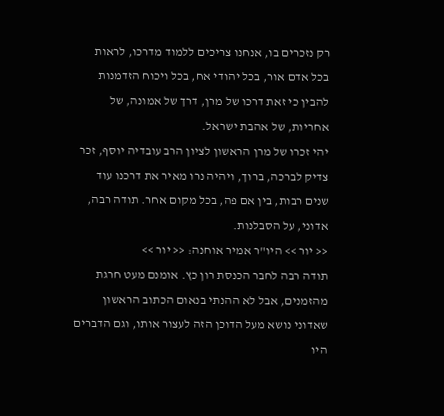רק נזכרים בו, אנחנו צריכים ללמוד מדרכו, לראות בכל אדם אור, בכל יהודי אח, בכל ויכוח הזדמנות להבין כי זאת דרכו של מרן, דרך של אמונה, של אחריות, של אהבת ישראל.
יהי זכרו של מרן הראשון לציון הרב עובדיה יוסף, זכר צדיק לברכה, ברוך, ויהיה נרו מאיר את דרכנו עוד שנים רבות, בין אם פה, בכל מקום אחר. תודה רבה, אדוני, על הסבלנות.
<< יור >> היו"ר אמיר אוחנה: << יור >>
תודה רבה לחבר הכנסת רון כץ. אומנם מעט חרגת מהזמנים, אבל לא ההנתי בנאום הכתוב הראשון שאדוני נושא מעל הדוכן הזה לעצור אותו, וגם הדברים היו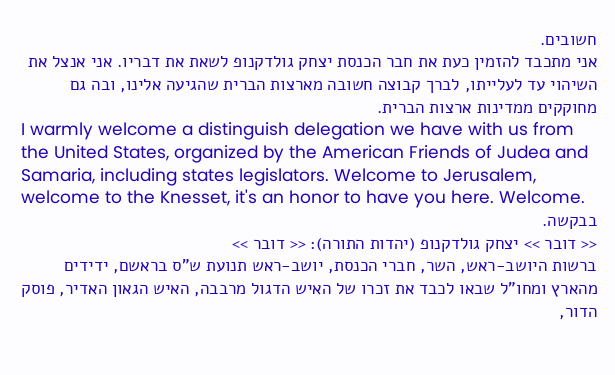חשובים.
אני מתכבד להזמין כעת את חבר הכנסת יצחק גולדקנופ לשאת את דבריו. אני אנצל את השיהוי עד לעלייתו, לברך קבוצה חשובה מארצות הברית שהגיעה אלינו, ובה גם מחוקקים ממדינות ארצות הברית.
I warmly welcome a distinguish delegation we have with us from the United States, organized by the American Friends of Judea and Samaria, including states legislators. Welcome to Jerusalem, welcome to the Knesset, it's an honor to have you here. Welcome.
בבקשה.
<< דובר >> יצחק גולדקנופ (יהדות התורה): << דובר >>
ברשות היושב-ראש, השר, חברי הכנסת, יושב-ראש תנועת ש"ס בראשם, ידידים מהארץ ומחו"ל שבאו לכבד את זכרו של האיש הדגול מרבבה, האיש הגאון האדיר, פוסק הדור,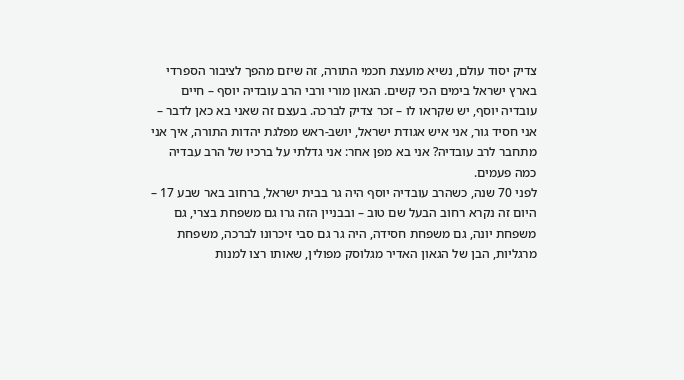צדיק יסוד עולם, נשיא מועצת חכמי התורה, זה שיזם מהפך לציבור הספרדי בארץ ישראל בימים הכי קשים. הגאון מורי ורבי הרב עובדיה יוסף – חיים עובדיה יוסף, יש שקראו לו – זכר צדיק לברכה. בעצם זה שאני בא כאן לדבר – אני חסיד גור, אני איש אגודת ישראל, יושב-ראש מפלגת יהדות התורה, איך אני מתחבר לרב עובדיה? אני בא מפן אחר: אני גדלתי על ברכיו של הרב עבדיה כמה פעמים.
לפני 70 שנה, כשהרב עובדיה יוסף היה גר בבית ישראל, ברחוב באר שבע 17 – היום זה נקרא רחוב הבעל שם טוב – ובבניין הזה גרו גם משפחת בצרי, גם משפחת יונה, גם משפחת חסידה, היה גר גם סבי זיכרונו לברכה, משפחת מרגליות, הבן של הגאון האדיר מגלוסק מפולין, שאותו רצו למנות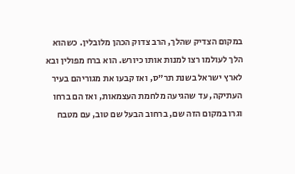במקום הצדיק שהלך, הרב צדוק הכהן מלובלין. כשהוא הלך לעולמו רצו למנות אותו כיורש. הוא ברח מפולין ובא לארץ ישראל בשנת תר"ס, ואז קבעו את מגוריהם בעיר העתיקה, עד שהגיעה מלחמת העצמאות, ואז הם ברחו וגרו במקום הזה שם, ברחוב הבעל שם טוב, עם מטבח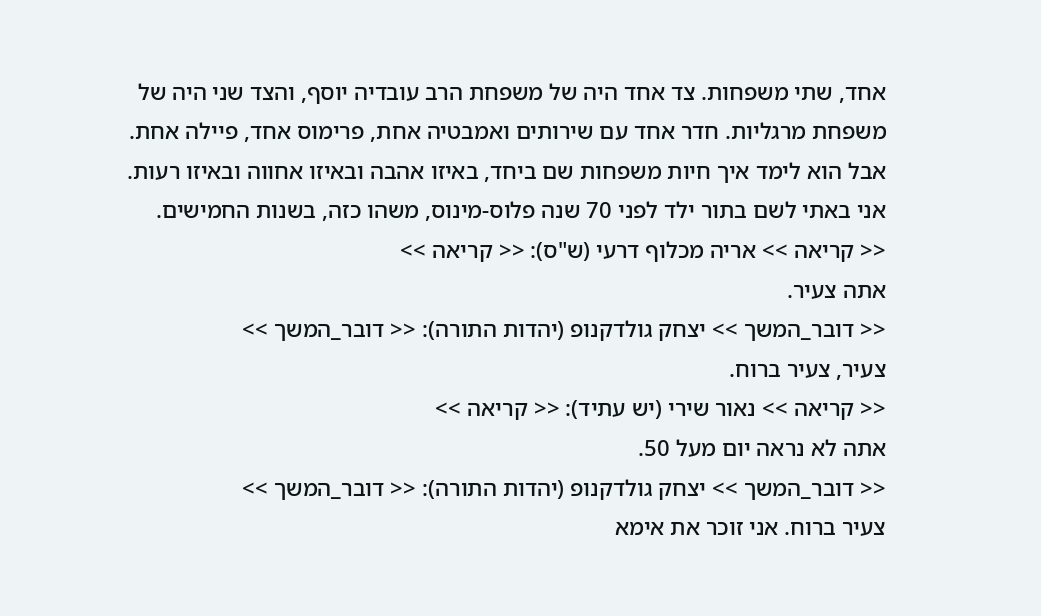אחד, שתי משפחות. צד אחד היה של משפחת הרב עובדיה יוסף, והצד שני היה של משפחת מרגליות. חדר אחד עם שירותים ואמבטיה אחת, פרימוס אחד, פיילה אחת. אבל הוא לימד איך חיות משפחות שם ביחד, באיזו אהבה ובאיזו אחווה ובאיזו רעות. אני באתי לשם בתור ילד לפני 70 שנה פלוס-מינוס, משהו כזה, בשנות החמישים.
<< קריאה >> אריה מכלוף דרעי (ש"ס): << קריאה >>
אתה צעיר.
<< דובר_המשך >> יצחק גולדקנופ (יהדות התורה): << דובר_המשך >>
צעיר, צעיר ברוח.
<< קריאה >> נאור שירי (יש עתיד): << קריאה >>
אתה לא נראה יום מעל 50.
<< דובר_המשך >> יצחק גולדקנופ (יהדות התורה): << דובר_המשך >>
צעיר ברוח. אני זוכר את אימא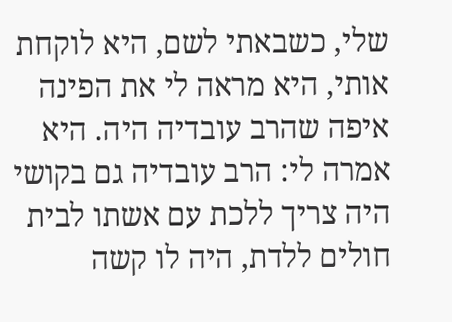שלי, כשבאתי לשם, היא לוקחת אותי, היא מראה לי את הפינה איפה שהרב עובדיה היה. היא אמרה לי: הרב עובדיה גם בקושי היה צריך ללכת עם אשתו לבית חולים ללדת, היה לו קשה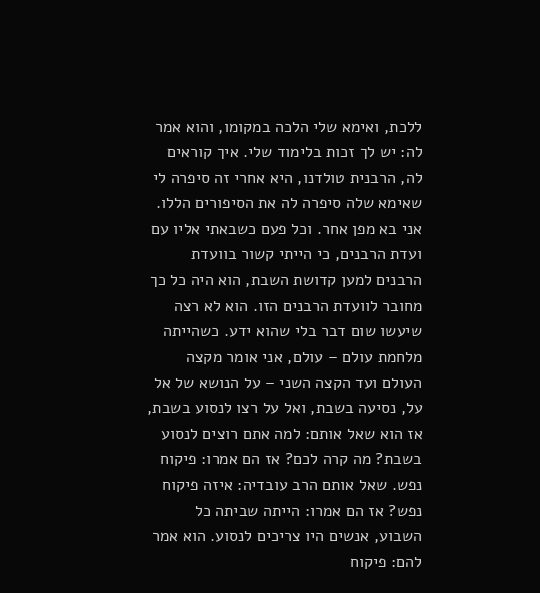ללכת, ואימא שלי הלכה במקומו, והוא אמר לה: יש לך זכות בלימוד שלי. איך קוראים לה, הרבנית טולדנו, היא אחרי זה סיפרה לי שאימא שלה סיפרה לה את הסיפורים הללו.
אני בא מפן אחר. וכל פעם כשבאתי אליו עם ועדת הרבנים, כי הייתי קשור בוועדת הרבנים למען קדושת השבת, הוא היה כל כך מחובר לוועדת הרבנים הזו. הוא לא רצה שיעשו שום דבר בלי שהוא ידע. כשהייתה מלחמת עולם – עולם, אני אומר מקצה העולם ועד הקצה השני – על הנושא של אל על, נסיעה בשבת, ואל על רצו לנסוע בשבת, אז הוא שאל אותם: למה אתם רוצים לנסוע בשבת? מה קרה לכם? אז הם אמרו: פיקוח נפש. שאל אותם הרב עובדיה: איזה פיקוח נפש? אז הם אמרו: הייתה שביתה כל השבוע, אנשים היו צריכים לנסוע. הוא אמר להם: פיקוח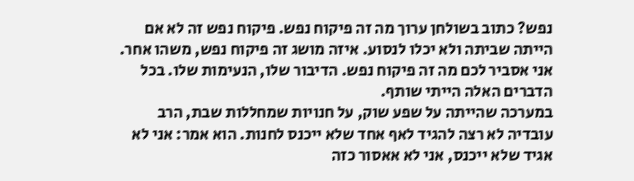נפש? כתוב בשולחן ערוך מה זה פיקוח נפש. פיקוח נפש זה לא אם הייתה שביתה ולא יכלו לנסוע. איזה מושג זה פיקוח נפש, משהו אחר. אני אסביר לכם מה זה פיקוח נפש. הדיבור שלו, הנעימות שלו. בכל הדברים האלה הייתי שותף.
במערכה שהייתה על שפע שוק, על חנויות שמחללות שבת, הרב עובדיה לא רצה להגיד לאף אחד שלא ייכנס לחנות. הוא אמר: אני לא אגיד שלא ייכנס, אני לא אאסור כזה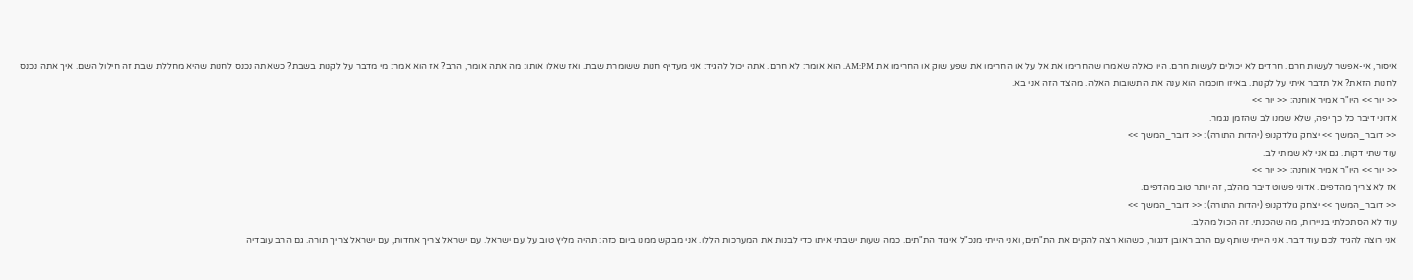איסור, אי-אפשר לעשות חרם. חרדים לא יכולים לעשות חרם. היו כאלה שאמרו שהחרימו את אל על או החרימו את שפע שוק או החרימו את AM:PM. הוא אומר: לא חרם. אתה יכול להגיד: אני מעדיף חנות ששומרת שבת. ואז שאלו אותו: מה אתה אומר, הרב? אז הוא אמר: מי מדבר על לקנות בשבת? כשאתה נכנס לחנות שהיא מחללת שבת זה חילול השם. איך אתה נכנס לחנות הזאת? אל תדבר איתי על לקנות. באיזו חוכמה הוא ענה את התשובות האלה. מהצד הזה אני בא.
<< יור >> היו"ר אמיר אוחנה: << יור >>
אדוני דיבר כל כך יפה, שלא שמנו לב שהזמן נגמר.
<< דובר_המשך >> יצחק גולדקנופ (יהדות התורה): << דובר_המשך >>
עוד שתי דקות. גם אני לא שמתי לב.
<< יור >> היו"ר אמיר אוחנה: << יור >>
אז לא צריך מהדפים. אדוני פשוט דיבר מהלב, זה יותר טוב מהדפים.
<< דובר_המשך >> יצחק גולדקנופ (יהדות התורה): << דובר_המשך >>
עוד לא הסתכלתי בניירות, מה שהכנתי. זה הכול מהלב.
אני רוצה להגיד לכם עוד דבר. אני הייתי שותף עם הרב ראובן דנגור, כשהוא רצה להקים את הת"תים, ואני הייתי מנכ"ל איגוד הת"תים. כמה שעות ישבתי איתו כדי לבנות את המערכות הללו. אני מבקש ממנו ביום כזה: תהיה מליץ טוב על עם ישראל. עם ישראל צריך אחדות, עם ישראל צריך תורה. גם הרב עובדיה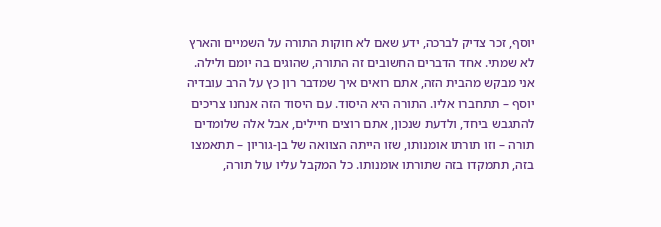יוסף, זכר צדיק לברכה, ידע שאם לא חוקות התורה על השמיים והארץ לא שמתי. אחד הדברים החשובים זה התורה, שהוגים בה יומם ולילה.
אני מבקש מהבית הזה, אתם רואים איך שמדבר רון כץ על הרב עובדיה יוסף – תתחברו אליו. התורה היא היסוד. עם היסוד הזה אנחנו צריכים להתגבש ביחד, ולדעת שנכון, אתם רוצים חיילים, אבל אלה שלומדים תורה – וזו תורתו אומנותו, שזו הייתה הצוואה של בן-גוריון – תתאמצו בזה, תתמקדו בזה שתורתו אומנותו. כל המקבל עליו עול תורה,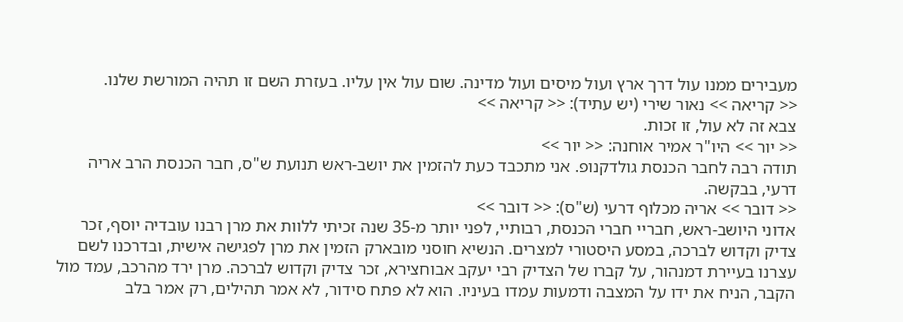מעבירים ממנו עול דרך ארץ ועול מיסים ועול מדינה. שום עול אין עליו. בעזרת השם זו תהיה המורשת שלנו.
<< קריאה >> נאור שירי (יש עתיד): << קריאה >>
צבא זה לא עול, זו זכות.
<< יור >> היו"ר אמיר אוחנה: << יור >>
תודה רבה לחבר הכנסת גולדקנופ. אני מתכבד כעת להזמין את יושב-ראש תנועת ש"ס, חבר הכנסת הרב אריה דרעי, בבקשה.
<< דובר >> אריה מכלוף דרעי (ש"ס): << דובר >>
אדוני היושב-ראש, חבריי חברי הכנסת, רבותיי, לפני יותר מ-35 שנה זכיתי ללוות את מרן רבנו עובדיה יוסף, זכר צדיק וקדוש לברכה, במסע היסטורי למצרים. הנשיא חוסני מובארק הזמין את מרן לפגישה אישית, ובדרכנו לשם עצרנו בעיירת דמנהור, על קברו של הצדיק רבי יעקב אבוחצירא, זכר צדיק וקדוש לברכה. מרן ירד מהרכב, עמד מול הקבר, הניח את ידו על המצבה ודמעות עמדו בעיניו. הוא לא פתח סידור, לא אמר תהילים, רק אמר בלב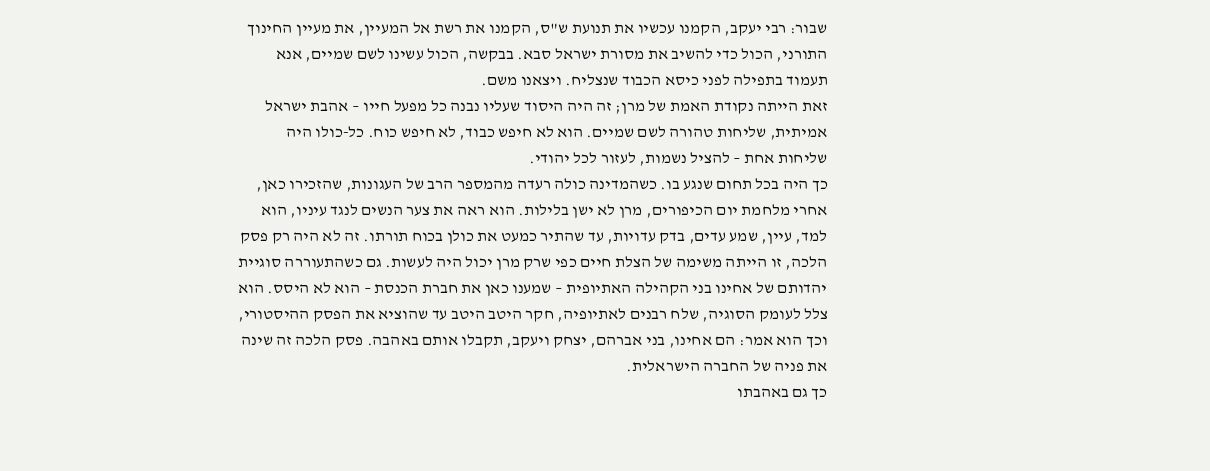שבור: רבי יעקב, הקמנו עכשיו את תנועת ש"ס, הקמנו את רשת אל המעיין, את מעיין החינוך התורני, הכול כדי להשיב את מסורת ישראל סבא. בבקשה, הכול עשינו לשם שמיים, אנא תעמוד בתפילה לפני כיסא הכבוד שנצליח. ויצאנו משם.
זאת הייתה נקודת האמת של מרן; זה היה היסוד שעליו נבנה כל מפעל חייו – אהבת ישראל אמיתית, שליחות טהורה לשם שמיים. הוא לא חיפש כבוד, לא חיפש כוח. כל-כולו היה שליחות אחת – להציל נשמות, לעזור לכל יהודי.
כך היה בכל תחום שנגע בו. כשהמדינה כולה רעדה מהמספר הרב של העגונות, שהזכירו כאן, אחרי מלחמת יום הכיפורים, מרן לא ישן בלילות. הוא ראה את צער הנשים לנגד עיניו, הוא למד, עיין, שמע עדים, בדק עדויות, עד שהתיר כמעט את כולן בכוח תורתו. זה לא היה רק פסק הלכה, זו הייתה משימה של הצלת חיים כפי שרק מרן יכול היה לעשות. גם כשהתעוררה סוגיית יהדותם של אחינו בני הקהילה האתיופית – שמענו כאן את חברת הכנסת – הוא לא היסס. הוא צלל לעומק הסוגיה, שלח רבנים לאתיופיה, חקר היטב היטב עד שהוציא את הפסק ההיסטורי, וכך הוא אמר: הם אחינו, בני אברהם, יצחק ויעקב, תקבלו אותם באהבה. פסק הלכה זה שינה את פניה של החברה הישראלית.
כך גם באהבתו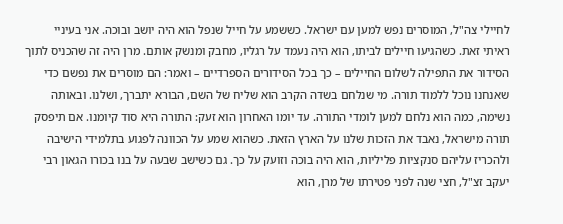לחיילי צה"ל, המוסרים נפש למען עם ישראל. כששמע על חייל שנפל הוא היה יושב ובוכה. אני בעיניי ראיתי זאת. כשהגיעו חיילים לביתו, הוא היה נעמד על רגליו, מחבק ומנשק אותם. מרן היה זה שהכניס לתוך הסידור את התפילה לשלום החיילים – כך בכל הסידורים הספרדיים – ואמר: הם מוסרים את נפשם כדי שאנחנו נוכל ללמוד תורה. מי שנלחם בשדה הקרב הוא שליח של השם, הבורא יתברך, ושלנו. ובאותה נשימה, כמה הוא נלחם למען לומדי התורה. עד יומו האחרון הוא זעק: התורה היא סוד קיומנו. אם תיפסק תורה מישראל, נאבד את הזכות שלנו על הארץ הזאת. כשהוא שמע על הכוונה לפגוע בתלמידי הישיבה ולהכריז עליהם סנקציות פליליות, הוא היה בוכה וזועק על כך. גם כשישב שבעה על בנו בכורו הגאון רבי יעקב זצ"ל, חצי שנה לפני פטירתו של מרן, הוא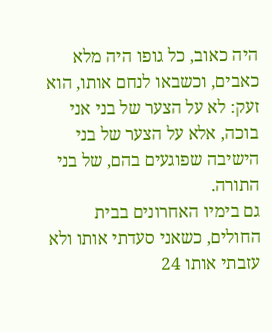היה כאוב, כל גופו היה מלא כאבים, וכשבאו לנחם אותו, הוא זעק: לא על הצער של בני אני בוכה, אלא על הצער של בני הישיבה שפוגעים בהם, של בני התורה.
גם בימיו האחרונים בבית החולים, כשאני סעדתי אותו ולא עזבתי אותו 24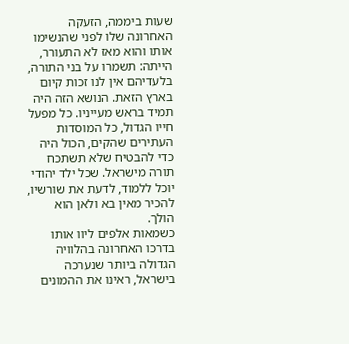שעות ביממה, הזעקה האחרונה שלו לפני שהנשימו אותו והוא מאז לא התעורר, הייתה: תשמרו על בני התורה, בלעדיהם אין לנו זכות קיום בארץ הזאת. הנושא הזה היה תמיד בראש מעייניו. כל מפעל חייו הגדול, כל המוסדות העתירים שהקים, הכול היה כדי להבטיח שלא תשתכח תורה מישראל. שכל ילד יהודי יוכל ללמוד, לדעת את שורשיו, להכיר מאין בא ולאן הוא הולך.
כשמאות אלפים ליוו אותו בדרכו האחרונה בהלוויה הגדולה ביותר שנערכה בישראל, ראינו את ההמונים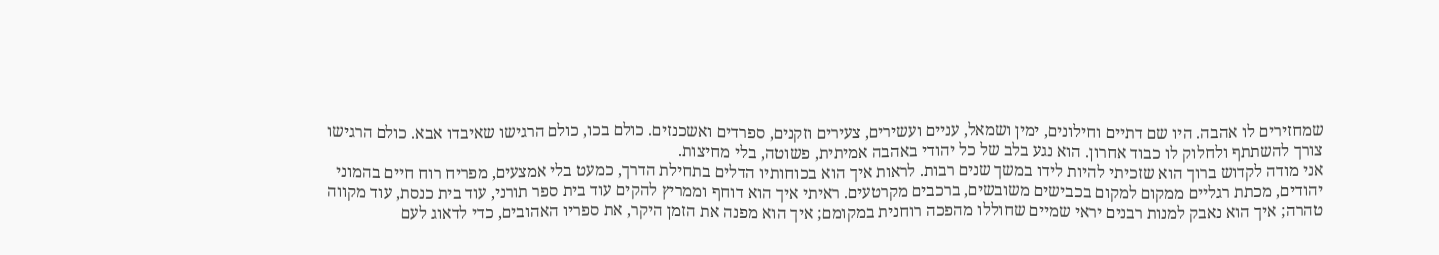שמחזירים לו אהבה. היו שם דתיים וחילונים, ימין ושמאל, עניים ועשירים, צעירים וזקנים, ספרדים ואשכנזים. כולם בכו, כולם הרגישו שאיבדו אבא. כולם הרגישו צורך להשתתף ולחלוק לו כבוד אחרון. הוא נגע בלב של כל יהודי באהבה אמיתית, פשוטה, בלי מחיצות.
אני מודה לקדוש ברוך הוא שזכיתי להיות לידו במשך שנים רבות. לראות איך הוא בכוחותיו הדלים בתחילת הדרך, כמעט בלי אמצעים, מפריח רוח חיים בהמוני יהודים, מכתת רגליים ממקום למקום בכבישים משובשים, ברכבים מקרטעים. ראיתי איך הוא דוחף וממריץ להקים עוד בית ספר תורני, עוד בית כנסת, עוד מקווה טהרה; איך הוא נאבק למנות רבנים יראי שמיים שחוללו מהפכה רוחנית במקומם; איך הוא מפנה את הזמן היקר, את ספריו האהובים, כדי לדאוג לעם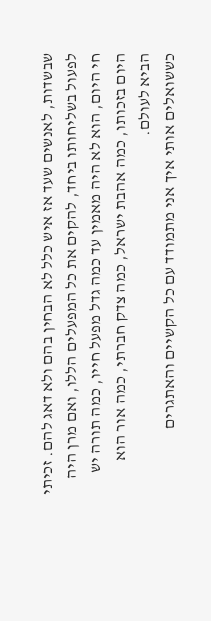שבשדות, לאנשים שעד אז איש כלל לא הבחין בהם ולא דאג להם. זכיתי לפעול בשליחותו ביחד, להקים את כל המפעלים הללו, ואם מרן היה חי היום, הוא לא היה מאמין עד כמה גדל מפעל חייו, כמה תורה יש היום בזכותו, כמה אהבת ישראל, כמה צדק חברתי, כמה אור הוא הביא לעולם.
כששואלים אותי איך אני מתמודד עם כל הקשיים והאתגרים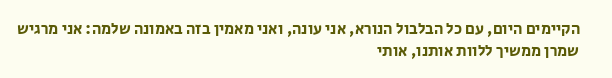הקיימים היום, עם כל הבלבול הנורא, אני עונה, ואני מאמין בזה באמונה שלמה: אני מרגיש שמרן ממשיך ללוות אותנו, אותי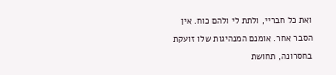ואת כל חבריי, ולתת לי ולהם כוח. אין הסבר אחר. אומנם המנהיגות שלו זועקת בחסרונה, תחושת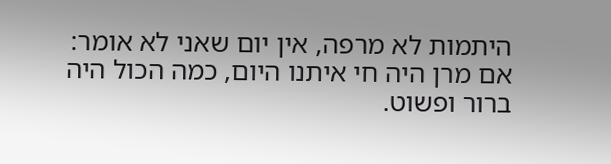היתמות לא מרפה, אין יום שאני לא אומר: אם מרן היה חי איתנו היום, כמה הכול היה ברור ופשוט.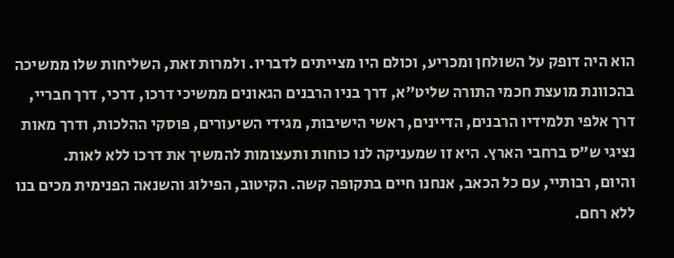הוא היה דופק על השולחן ומכריע, וכולם היו מצייתים לדבריו. ולמרות זאת, השליחות שלו ממשיכה בהכוונת מועצת חכמי התורה שליט"א, דרך בניו הרבנים הגאונים ממשיכי דרכו, דרכי, דרך חבריי, דרך אלפי תלמידיו הרבנים, הדיינים, ראשי הישיבות, מגידי השיעורים, פוסקי ההלכות, ודרך מאות נציגי ש"ס ברחבי הארץ. היא זו שמעניקה לנו כוחות ותעצומות להמשיך את דרכו ללא לאות.
והיום, רבותיי, עם כל הכאב, אנחנו חיים בתקופה קשה. הקיטוב, הפילוג והשנאה הפנימית מכים בנו ללא רחם.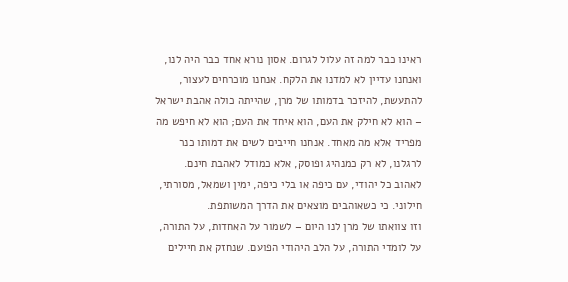ראינו כבר למה זה עלול לגרום. אסון נורא אחד כבר היה לנו, ואנחנו עדיין לא למדנו את הלקח. אנחנו מוכרחים לעצור, להתעשת, להיזכר בדמותו של מרן, שהייתה כולה אהבת ישראל – הוא לא חילק את העם, הוא איחד את העם; הוא לא חיפש מה מפריד אלא מה מאחד. אנחנו חייבים לשים את דמותו כנר לרגלנו, לא רק כמנהיג ופוסק, אלא כמודל לאהבת חינם. לאהוב כל יהודי, עם כיפה או בלי כיפה, ימין ושמאל, מסורתי, חילוני. כי כשאוהבים מוצאים את הדרך המשותפת.
וזו צוואתו של מרן לנו היום – לשמור על האחדות, על התורה, על לומדי התורה, על הלב היהודי הפועם. שנחזק את חיילים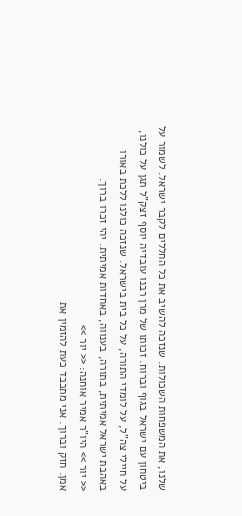שלנו, את המשפחות השכולות. שנזכה להשיב את כל החללים לקבר ישראל. לשמור על ביטחון עם ישראל בגוף וברוח. זכותו של מרן רבנו עובדיה יוסף זצק"ל תגן על כולנו, על חיילי צה"ל, על לומדי התורה, על כל בית בישראל. שנזכה כולנו ללכת באורו באהבת ישראל אמיתית, בתורה, בענווה, באחדות אמיתית. יהי זכרו ברוך.
<< יור >> היו"ר אמיר אוחנה: << יור >>
אמן. חזק וברוך. אני מתכבד כעת להזמין את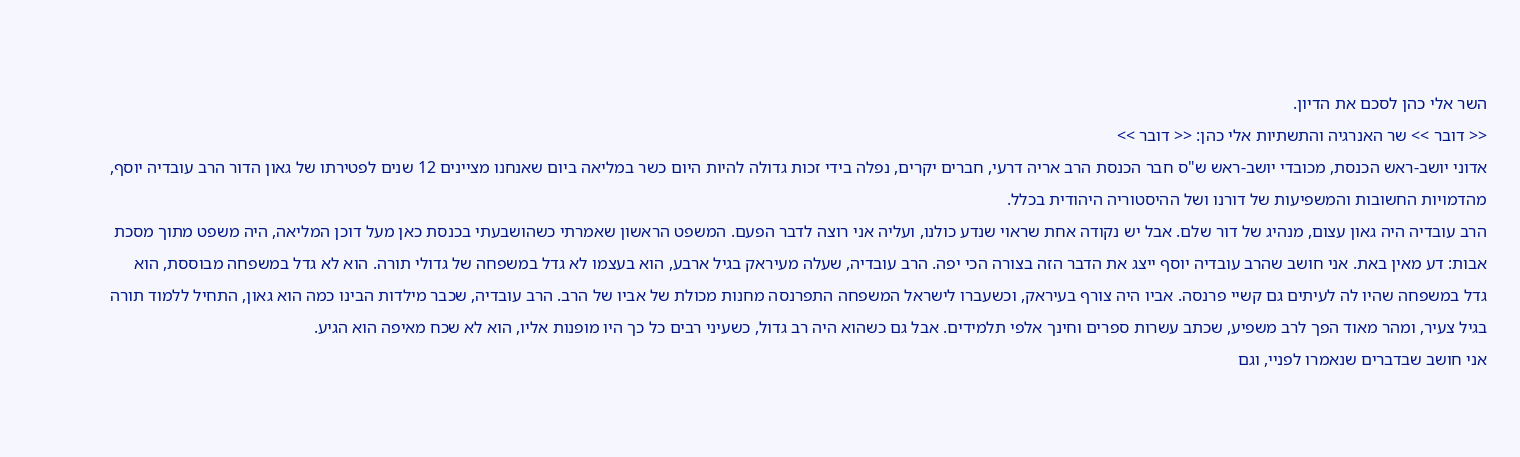השר אלי כהן לסכם את הדיון.
<< דובר >> שר האנרגיה והתשתיות אלי כהן: << דובר >>
אדוני יושב-ראש הכנסת, מכובדי יושב-ראש ש"ס חבר הכנסת הרב אריה דרעי, חברים יקרים, נפלה בידי זכות גדולה להיות היום כשר במליאה ביום שאנחנו מציינים 12 שנים לפטירתו של גאון הדור הרב עובדיה יוסף, מהדמויות החשובות והמשפיעות של דורנו ושל ההיסטוריה היהודית בכלל.
הרב עובדיה היה גאון עצום, מנהיג של דור שלם. אבל יש נקודה אחת שראוי שנדע כולנו, ועליה אני רוצה לדבר הפעם. המשפט הראשון שאמרתי כשהושבעתי בכנסת כאן מעל דוכן המליאה, היה משפט מתוך מסכת אבות: דע מאין באת. אני חושב שהרב עובדיה יוסף ייצג את הדבר הזה בצורה הכי יפה. הרב עובדיה, שעלה מעיראק בגיל ארבע, הוא בעצמו לא גדל במשפחה של גדולי תורה. הוא לא גדל במשפחה מבוססת, הוא גדל במשפחה שהיו לה לעיתים גם קשיי פרנסה. אביו היה צורף בעיראק, וכשעברו לישראל המשפחה התפרנסה מחנות מכולת של אביו של הרב. הרב עובדיה, שכבר מילדות הבינו כמה הוא גאון, התחיל ללמוד תורה בגיל צעיר, ומהר מאוד הפך לרב משפיע, שכתב עשרות ספרים וחינך אלפי תלמידים. אבל גם כשהוא היה רב גדול, כשעיני רבים כל כך היו מופנות אליו, הוא לא שכח מאיפה הוא הגיע.
אני חושב שבדברים שנאמרו לפניי, וגם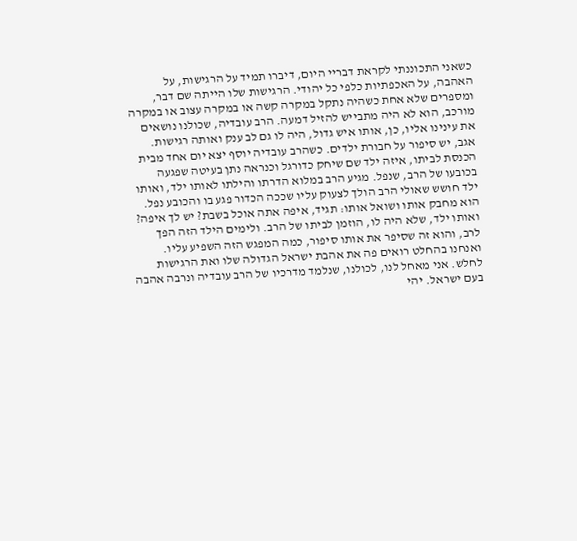כשאני התכוננתי לקראת דבריי היום, דיברו תמיד על הרגישות, על האהבה, על האכפתיות כלפי כל יהודי. הרגישות שלו הייתה שם דבר, ומספרים שלא אחת כשהיה נתקל במקרה קשה או במקרה עצוב או במקרה מורכב, הוא לא היה מתבייש להזיל דמעה. הרב עובדיה, שכולנו נושאים את עינינו אליו, כן, אותו איש גדול, היה לו גם לב ענק ואותה רגישות.
אגב, יש סיפור על חבורת ילדים. כשהרב עובדיה יוסף יצא יום אחד מבית הכנסת לביתו, איזה ילד שם שיחק כדורגל וכנראה נתן בעיטה שפגעה בכובעו של הרב, שנפל. מגיע הרב במלוא הדרתו והילתו לאותו ילד, ואותו ילד חושש שאולי הרב הולך לצעוק עליו שככה הכדור פגע בו והכובע נפל. הוא מחבק אותו ושואל אותו: תגיד, איפה אתה אוכל בשבת? יש לך איפה?
ואותו ילד, שלא היה לו, הוזמן לביתו של הרב. ולימים הילד הזה הפך לרב, והוא זה שסיפר את אותו סיפור, כמה המפגש הזה השפיע עליו. ואנחנו בהחלט רואים פה את אהבת ישראל הגדולה שלו ואת הרגישות לחלש. אני מאחל לנו, לכולנו, שנלמד מדרכיו של הרב עובדיה ונרבה אהבה בעם ישראל. יהי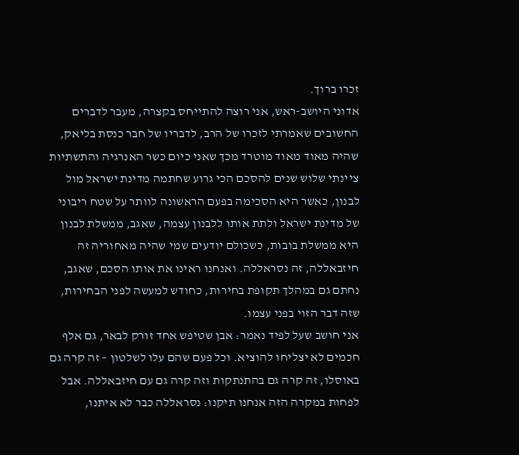זכרו ברוך.
אדוני היושב-ראש, אני רוצה להתייחס בקצרה, מעבר לדברים החשובים שאמרתי לזכרו של הרב, לדבריו של חבר כנסת בליאק, שהיה מאוד מאוד מוטרד מכך שאני כיום כשר האנרגיה והתשתיות ציינתי שלוש שנים להסכם הכי גרוע שחתמה מדינת ישראל מול לבנון, כאשר היא הסכימה בפעם הראשונה לוותר על שטח ריבוני של מדינת ישראל ולתת אותו ללבנון עצמה, שאגב, ממשלת לבנון היא ממשלת בובות, כשכולם יודעים שמי שהיה מאחוריה זה חיזבאללה, זה נסראללה. ואנחנו ראינו את אותו הסכם, שאגב, נחתם גם במהלך תקופת בחירות, כחודש למעשה לפני הבחירות, שזה דבר הזוי בפני עצמו.
אני חושב שעל לפיד נאמר: אבן שטיפש אחד זורק לבאר, גם אלף חכמים לא יצליחו להוציא. וכל פעם שהם עלו לשלטון – זה קרה גם באוסלו, זה קרה גם בהתנתקות וזה קרה גם עם חיזבאללה. אבל לפחות במקרה הזה אנחנו תיקנו: נסראללה כבר לא איתנו,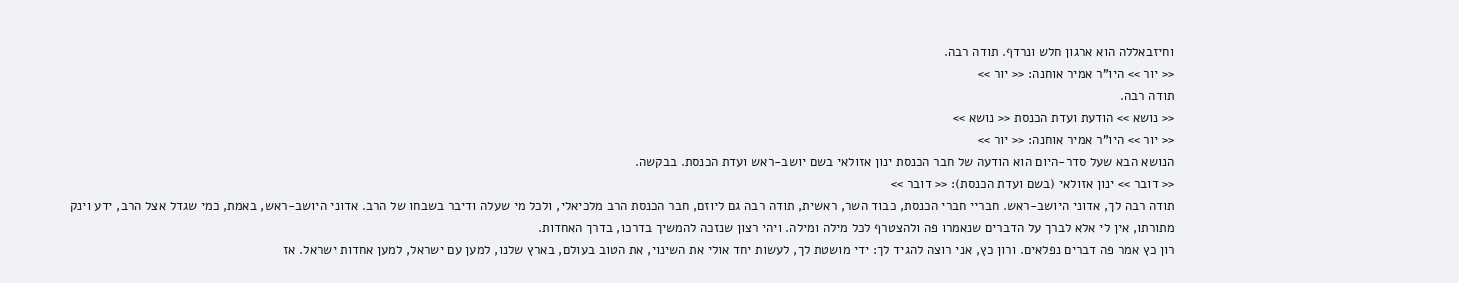וחיזבאללה הוא ארגון חלש ונרדף. תודה רבה.
<< יור >> היו"ר אמיר אוחנה: << יור >>
תודה רבה.
<< נושא >> הודעת ועדת הכנסת << נושא >>
<< יור >> היו"ר אמיר אוחנה: << יור >>
הנושא הבא שעל סדר-היום הוא הודעה של חבר הכנסת ינון אזולאי בשם יושב-ראש ועדת הכנסת. בבקשה.
<< דובר >> ינון אזולאי (בשם ועדת הכנסת): << דובר >>
תודה רבה לך, אדוני היושב-ראש. חבריי חברי הכנסת, כבוד השר, ראשית, תודה רבה גם ליוזם, חבר הכנסת הרב מלכיאלי, ולכל מי שעלה ודיבר בשבחו של הרב. אדוני היושב-ראש, באמת, כמי שגדל אצל הרב, ידע וינק מתורתו, אין לי אלא לברך על הדברים שנאמרו פה ולהצטרף לכל מילה ומילה. ויהי רצון שנזכה להמשיך בדרכו, בדרך האחדות.
רון כץ אמר פה דברים נפלאים. ורון כץ, אני רוצה להגיד לך: ידי מושטת לך, לעשות יחד אולי את השינוי, את הטוב בעולם, בארץ שלנו, למען עם ישראל, למען אחדות ישראל. אז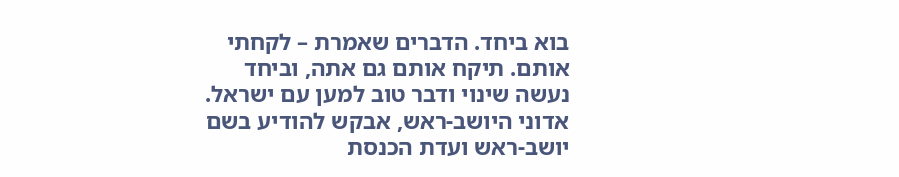בוא ביחד. הדברים שאמרת – לקחתי אותם. תיקח אותם גם אתה, וביחד נעשה שינוי ודבר טוב למען עם ישראל.
אדוני היושב-ראש, אבקש להודיע בשם יושב-ראש ועדת הכנסת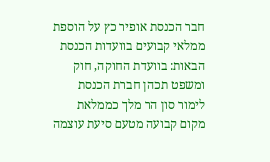חבר הכנסת אופיר כץ על הוספת ממלאי קבועים בוועדות הכנסת הבאות: בוועדת החוקה, חוק ומשפט תכהן חברת הכנסת לימור סון הר מלך כממלאת מקום קבועה מטעם סיעת עוצמה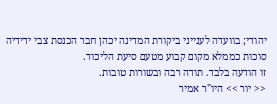יהודי; בוועדה לענייני ביקורת המדינה יכהן חבר הכנסת צבי ידידיה סוכות כממלא מקום קבוע מטעם סיעת הליכוד.
זו הודעה בלבד. תודה רבה ובשורות טובות.
<< יור >> היו"ר אמיר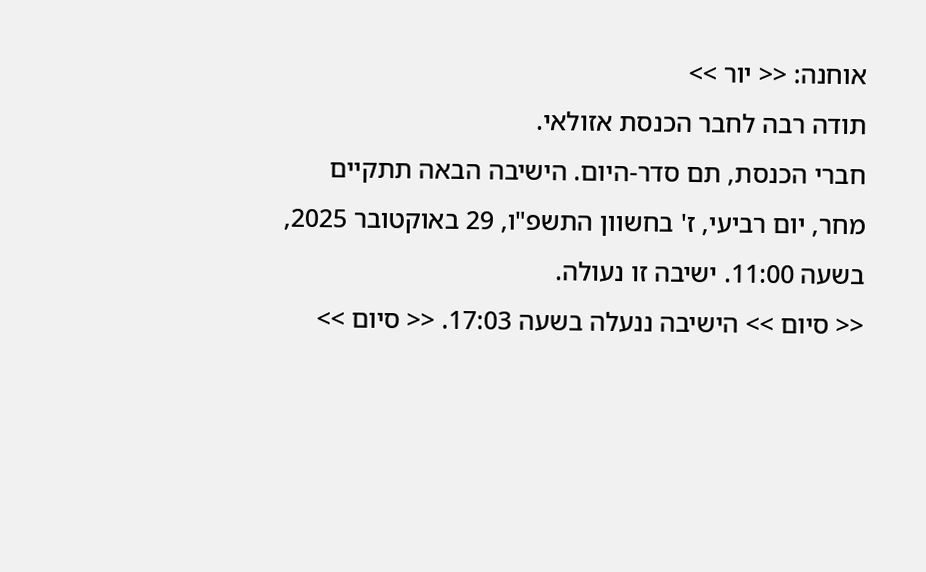אוחנה: << יור >>
תודה רבה לחבר הכנסת אזולאי.
חברי הכנסת, תם סדר-היום. הישיבה הבאה תתקיים מחר, יום רביעי, ז' בחשוון התשפ"ו, 29 באוקטובר 2025, בשעה 11:00. ישיבה זו נעולה.
<< סיום >> הישיבה ננעלה בשעה 17:03. << סיום >>